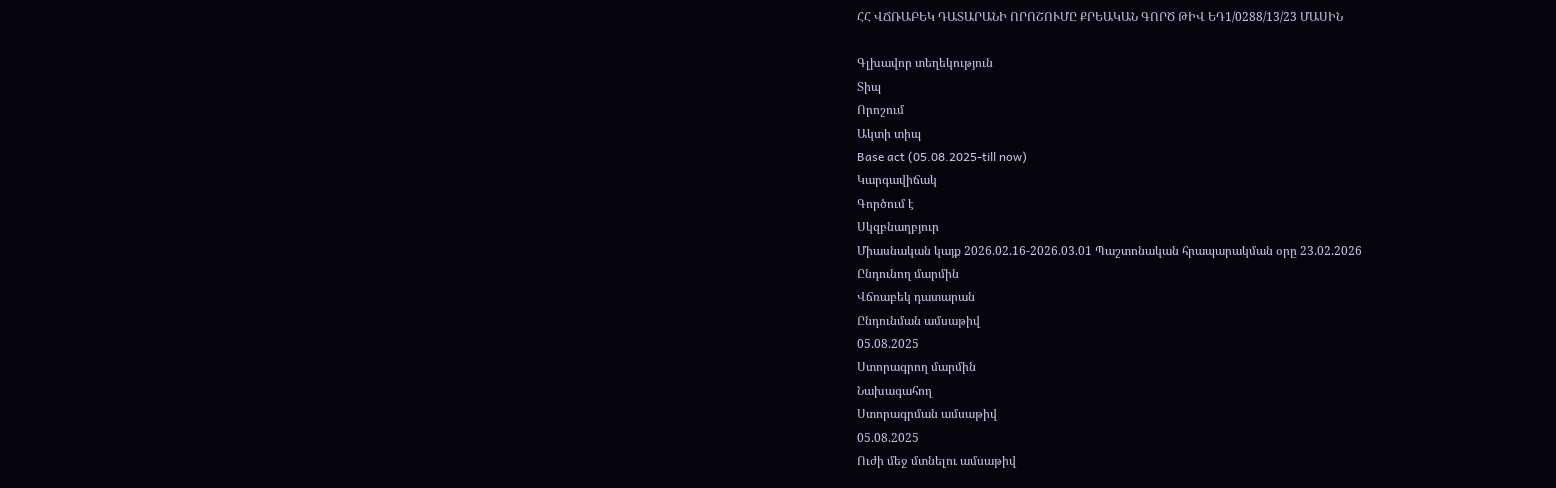ՀՀ ՎՃՌԱԲԵԿ ԴԱՏԱՐԱՆԻ ՈՐՈՇՈՒՄԸ ՔՐԵԱԿԱՆ ԳՈՐԾ ԹԻՎ ԵԴ1/0288/13/23 ՄԱՍԻՆ

Գլխավոր տեղեկություն
Տիպ
Որոշում
Ակտի տիպ
Base act (05.08.2025-till now)
Կարգավիճակ
Գործում է
Սկզբնաղբյուր
Միասնական կայք 2026.02.16-2026.03.01 Պաշտոնական հրապարակման օրը 23.02.2026
Ընդունող մարմին
Վճռաբեկ դատարան
Ընդունման ամսաթիվ
05.08.2025
Ստորագրող մարմին
Նախագահող
Ստորագրման ամսաթիվ
05.08.2025
Ուժի մեջ մտնելու ամսաթիվ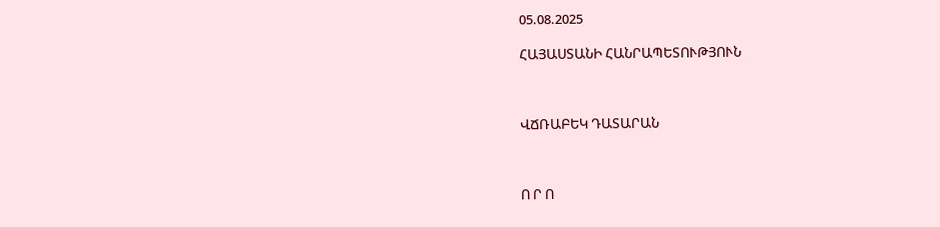05.08.2025

ՀԱՅԱՍՏԱՆԻ ՀԱՆՐԱՊԵՏՈՒԹՅՈՒՆ



ՎՃՌԱԲԵԿ ԴԱՏԱՐԱՆ



Ո Ր Ո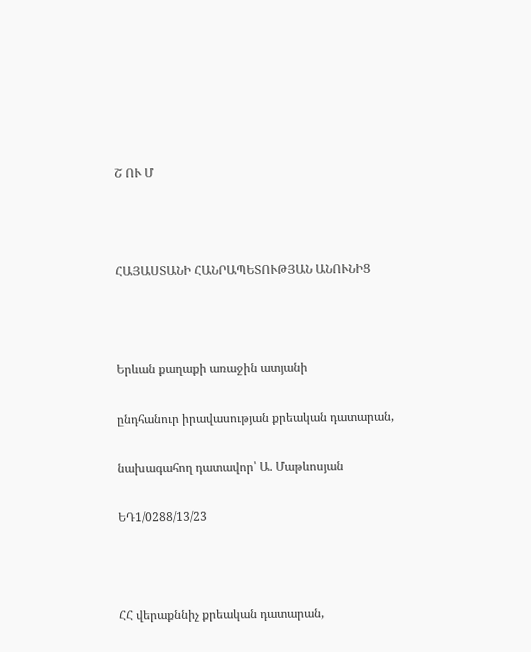Շ ՈՒ Մ



ՀԱՅԱՍՏԱՆԻ ՀԱՆՐԱՊԵՏՈՒԹՅԱՆ ԱՆՈՒՆԻՑ



Երևան քաղաքի առաջին ատյանի

ընդհանուր իրավասության քրեական դատարան,

նախագահող դատավոր՝ Ա. Մաթևոսյան

ԵԴ1/0288/13/23



ՀՀ վերաքննիչ քրեական դատարան,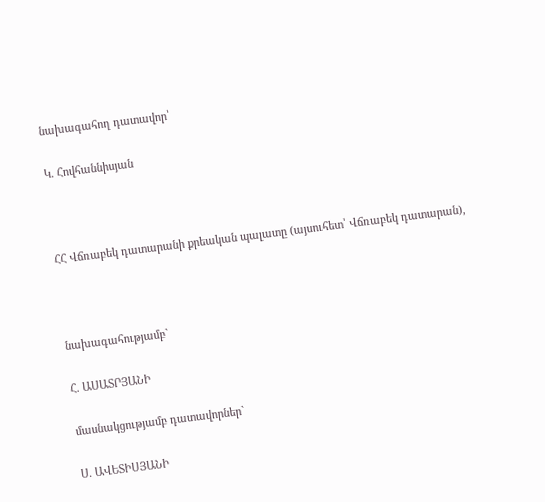նախագահող դատավոր՝

Կ. Հովհաննիսյան



ՀՀ Վճռաբեկ դատարանի քրեական պալատը (այսուհետ՝ Վճռաբեկ դատարան),



նախագահությամբ`

Հ. ԱՍԱՏՐՅԱՆԻ

մասնակցությամբ դատավորներ`

Ս. ԱՎԵՏԻՍՅԱՆԻ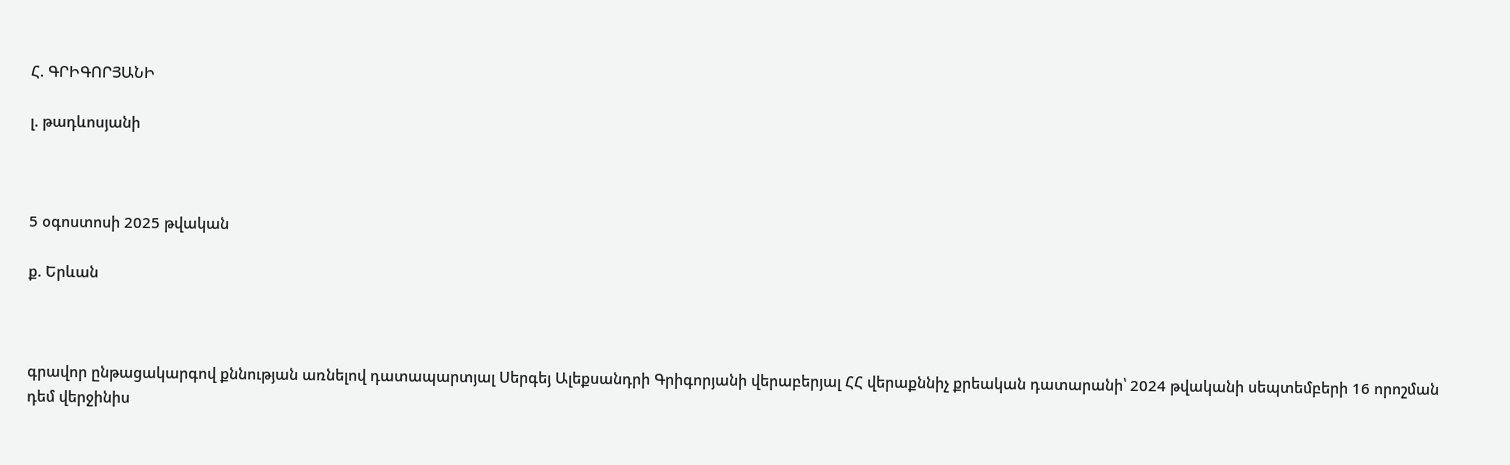Հ. ԳՐԻԳՈՐՅԱՆԻ

լ. թադևոսյանի



5 օգոստոսի 2025 թվական

ք. Երևան



գրավոր ընթացակարգով քննության առնելով դատապարտյալ Սերգեյ Ալեքսանդրի Գրիգորյանի վերաբերյալ ՀՀ վերաքննիչ քրեական դատարանի՝ 2024 թվականի սեպտեմբերի 16 որոշման դեմ վերջինիս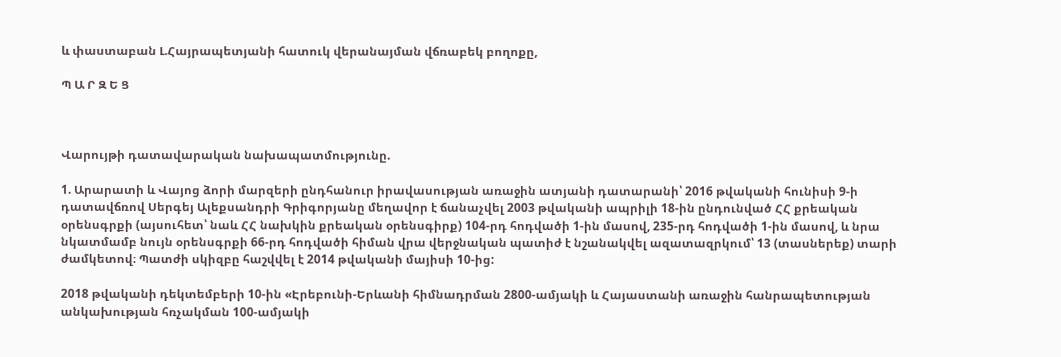և փաստաբան Լ.Հայրապետյանի հատուկ վերանայման վճռաբեկ բողոքը,

Պ Ա Ր Զ Ե Ց



Վարույթի դատավարական նախապատմությունը.

1. Արարատի և Վայոց ձորի մարզերի ընդհանուր իրավասության առաջին ատյանի դատարանի՝ 2016 թվականի հունիսի 9-ի դատավճռով Սերգեյ Ալեքսանդրի Գրիգորյանը մեղավոր է ճանաչվել 2003 թվականի ապրիլի 18-ին ընդունված ՀՀ քրեական օրենսգրքի (այսուհետ՝ նաև ՀՀ նախկին քրեական օրենսգիրք) 104-րդ հոդվածի 1-ին մասով, 235-րդ հոդվածի 1-ին մասով, և նրա նկատմամբ նույն օրենսգրքի 66-րդ հոդվածի հիման վրա վերջնական պատիժ է նշանակվել ազատազրկում՝ 13 (տասներեք) տարի ժամկետով։ Պատժի սկիզբը հաշվվել է 2014 թվականի մայիսի 10-ից:

2018 թվականի դեկտեմբերի 10-ին «Էրեբունի-Երևանի հիմնադրման 2800-ամյակի և Հայաստանի առաջին հանրապետության անկախության հռչակման 100-ամյակի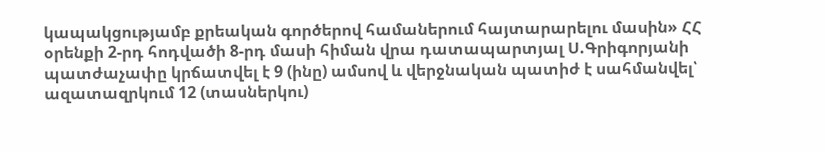կապակցությամբ քրեական գործերով համաներում հայտարարելու մասին» ՀՀ օրենքի 2-րդ հոդվածի 8-րդ մասի հիման վրա դատապարտյալ Ս.Գրիգորյանի պատժաչափը կրճատվել է 9 (ինը) ամսով և վերջնական պատիժ է սահմանվել՝ ազատազրկում 12 (տասներկու)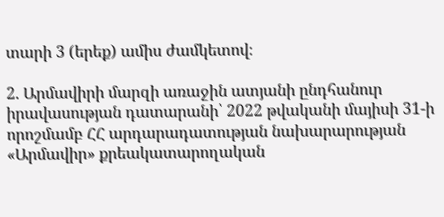տարի 3 (երեք) ամիս ժամկետով։

2. Արմավիրի մարզի առաջին ատյանի ընդհանուր իրավասության դատարանի՝ 2022 թվականի մայիսի 31-ի որոշմամբ ՀՀ արդարադատության նախարարության «Արմավիր» քրեակատարողական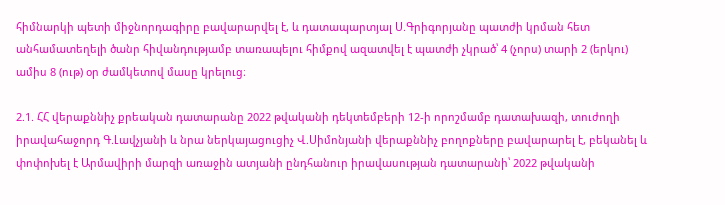հիմնարկի պետի միջնորդագիրը բավարարվել է, և դատապարտյալ Ս.Գրիգորյանը պատժի կրման հետ անհամատեղելի ծանր հիվանդությամբ տառապելու հիմքով ազատվել է պատժի չկրած՝ 4 (չորս) տարի 2 (երկու) ամիս 8 (ութ) օր ժամկետով մասը կրելուց։

2.1. ՀՀ վերաքննիչ քրեական դատարանը 2022 թվականի դեկտեմբերի 12-ի որոշմամբ դատախազի, տուժողի իրավահաջորդ Գ.Լավչյանի և նրա ներկայացուցիչ Վ.Սիմոնյանի վերաքննիչ բողոքները բավարարել է, բեկանել և փոփոխել է Արմավիրի մարզի առաջին ատյանի ընդհանուր իրավասության դատարանի՝ 2022 թվականի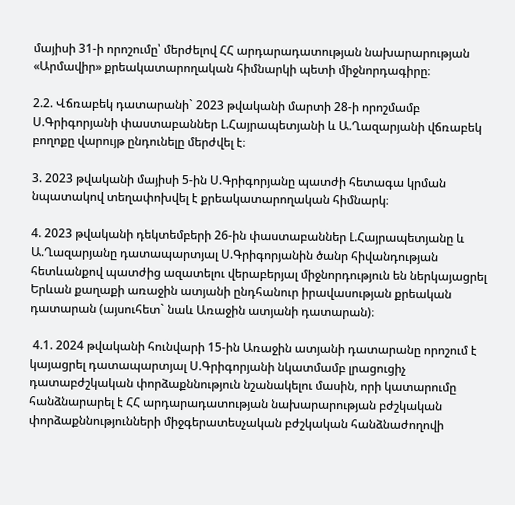մայիսի 31-ի որոշումը՝ մերժելով ՀՀ արդարադատության նախարարության «Արմավիր» քրեակատարողական հիմնարկի պետի միջնորդագիրը։

2.2. Վճռաբեկ դատարանի` 2023 թվականի մարտի 28-ի որոշմամբ Ս.Գրիգորյանի փաստաբաններ Լ.Հայրապետյանի և Ա.Ղազարյանի վճռաբեկ բողոքը վարույթ ընդունելը մերժվել է։

3. 2023 թվականի մայիսի 5-ին Ս.Գրիգորյանը պատժի հետագա կրման նպատակով տեղափոխվել է քրեակատարողական հիմնարկ։

4. 2023 թվականի դեկտեմբերի 26-ին փաստաբաններ Լ.Հայրապետյանը և Ա.Ղազարյանը դատապարտյալ Ս.Գրիգորյանին ծանր հիվանդության հետևանքով պատժից ազատելու վերաբերյալ միջնորդություն են ներկայացրել Երևան քաղաքի առաջին ատյանի ընդհանուր իրավասության քրեական դատարան (այսուհետ` նաև Առաջին ատյանի դատարան)։

 4.1. 2024 թվականի հունվարի 15-ին Առաջին ատյանի դատարանը որոշում է կայացրել դատապարտյալ Ս.Գրիգորյանի նկատմամբ լրացուցիչ դատաբժշկական փորձաքննություն նշանակելու մասին, որի կատարումը հանձնարարել է ՀՀ արդարադատության նախարարության բժշկական փորձաքննությունների միջգերատեսչական բժշկական հանձնաժողովի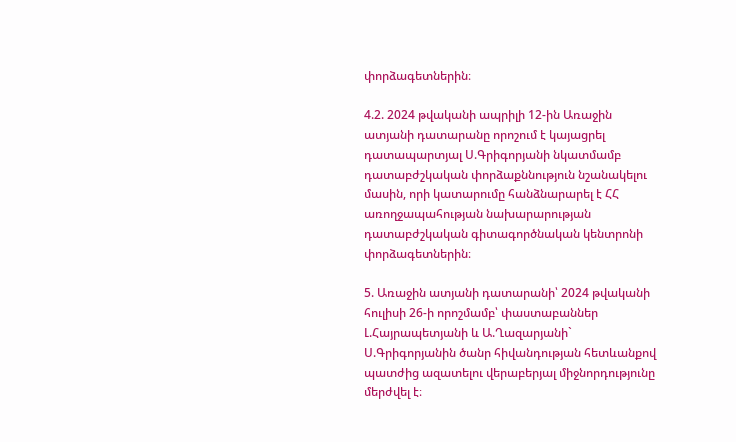փորձագետներին։

4.2. 2024 թվականի ապրիլի 12-ին Առաջին ատյանի դատարանը որոշում է կայացրել դատապարտյալ Ս.Գրիգորյանի նկատմամբ դատաբժշկական փորձաքննություն նշանակելու մասին, որի կատարումը հանձնարարել է ՀՀ առողջապահության նախարարության դատաբժշկական գիտագործնական կենտրոնի փորձագետներին։

5. Առաջին ատյանի դատարանի՝ 2024 թվականի հուլիսի 26-ի որոշմամբ՝ փաստաբաններ Լ.Հայրապետյանի և Ա.Ղազարյանի` Ս.Գրիգորյանին ծանր հիվանդության հետևանքով պատժից ազատելու վերաբերյալ միջնորդությունը մերժվել է։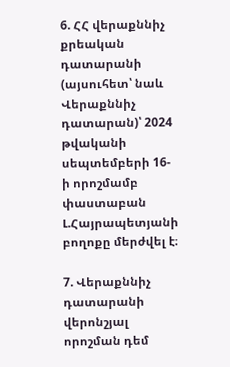6. ՀՀ վերաքննիչ քրեական դատարանի (այսուհետ՝ նաև Վերաքննիչ դատարան)՝ 2024 թվականի սեպտեմբերի 16-ի որոշմամբ փաստաբան Լ.Հայրապետյանի բողոքը մերժվել է։

7. Վերաքննիչ դատարանի վերոնշյալ որոշման դեմ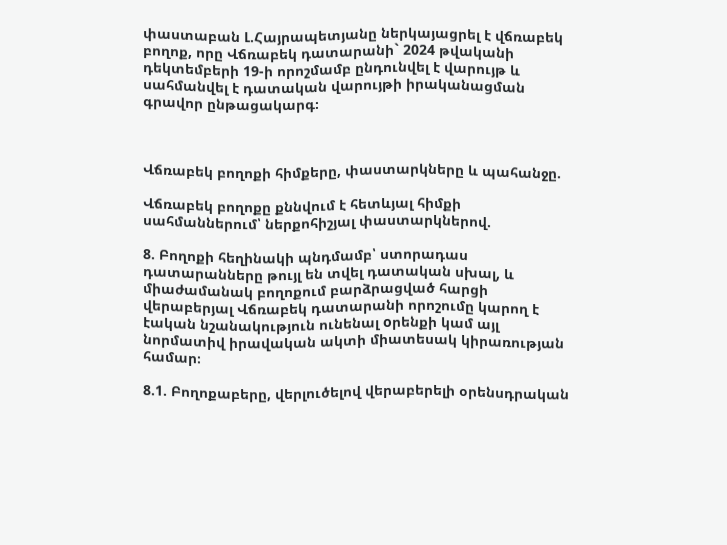փաստաբան Լ.Հայրապետյանը ներկայացրել է վճռաբեկ բողոք, որը Վճռաբեկ դատարանի` 2024 թվականի դեկտեմբերի 19-ի որոշմամբ ընդունվել է վարույթ և սահմանվել է դատական վարույթի իրականացման գրավոր ընթացակարգ։



Վճռաբեկ բողոքի հիմքերը, փաստարկները և պահանջը.

Վճռաբեկ բողոքը քննվում է հետևյալ հիմքի սահմաններում՝ ներքոհիշյալ փաստարկներով.

8. Բողոքի հեղինակի պնդմամբ՝ ստորադաս դատարանները թույլ են տվել դատական սխալ, և միաժամանակ բողոքում բարձրացված հարցի վերաբերյալ Վճռաբեկ դատարանի որոշումը կարող է էական նշանակություն ունենալ oրենքի կամ այլ նորմատիվ իրավական ակտի միատեսակ կիրառության համար։

8.1. Բողոքաբերը, վերլուծելով վերաբերելի օրենսդրական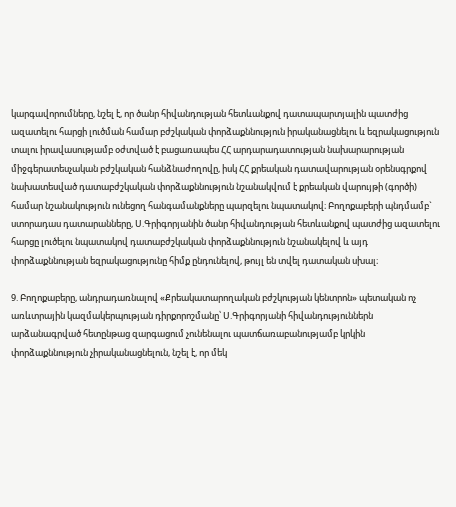կարգավորումները, նշել է, որ ծանր հիվանդության հետևանքով դատապարտյալին պատժից ազատելու հարցի լուծման համար բժշկական փորձաքննություն իրականացնելու և եզրակացություն տալու իրավասությամբ օժտված է բացառապես ՀՀ արդարադատության նախարարության միջգերատեսչական բժշկական հանձնաժողովը, իսկ ՀՀ քրեական դատավարության օրենսգրքով նախատեսված դատաբժշկական փորձաքննություն նշանակվում է քրեական վարույթի (գործի) համար նշանակություն ունեցող հանգամանքները պարզելու նպատակով։ Բողոքաբերի պնդմամբ` ստորադաս դատարանները, Ս.Գրիգորյանին ծանր հիվանդության հետևանքով պատժից ազատելու հարցը լուծելու նպատակով դատաբժշկական փորձաքննություն նշանակելով և այդ փորձաքննության եզրակացությունը հիմք ընդունելով, թույլ են տվել դատական սխալ։

9. Բողոքաբերը, անդրադառնալով «Քրեակատարողական բժշկության կենտրոն» պետական ոչ առևտրային կազմակերպության դիրքորոշմանը՝ Ս.Գրիգորյանի հիվանդություններն արձանագրված հետընթաց զարգացում չունենալու պատճառաբանությամբ կրկին փորձաքննություն չիրականացնելուն, նշել է, որ մեկ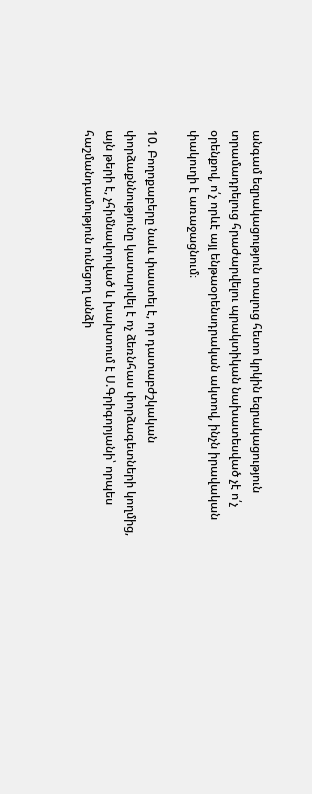անգամ եզրակացություն տալուց հետո կրկին եզրակացություն տրամադրելուց հրաժարվելու պրակտիկան նախատեսված չէ ո՛չ օրենքով, ո՛չ որևէ այլ ենթաօրենսդրական ակտով, ինչն իրավական փակուղի է առաջացնում։

10. Բողոքաբերը նաև փաստել է, որ դատաբժշկական փորձաքննությունը կատարվել է ոչ ձեռնհաս փորձագետների կողմից, այն թերի է, չհիմնավորված և խախտում է Ս.Գրիգորյանի՝ որպես հաշմանդամություն ունեցող անձի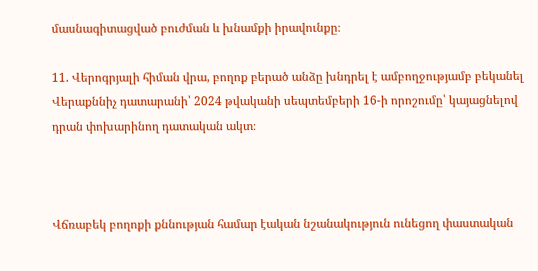մասնագիտացված բուժման և խնամքի իրավունքը։

11. Վերոգրյալի հիման վրա, բողոք բերած անձը խնդրել է ամբողջությամբ բեկանել Վերաքննիչ դատարանի՝ 2024 թվականի սեպտեմբերի 16-ի որոշումը՝ կայացնելով դրան փոխարինող դատական ակտ։



Վճռաբեկ բողոքի քննության համար էական նշանակություն ունեցող փաստական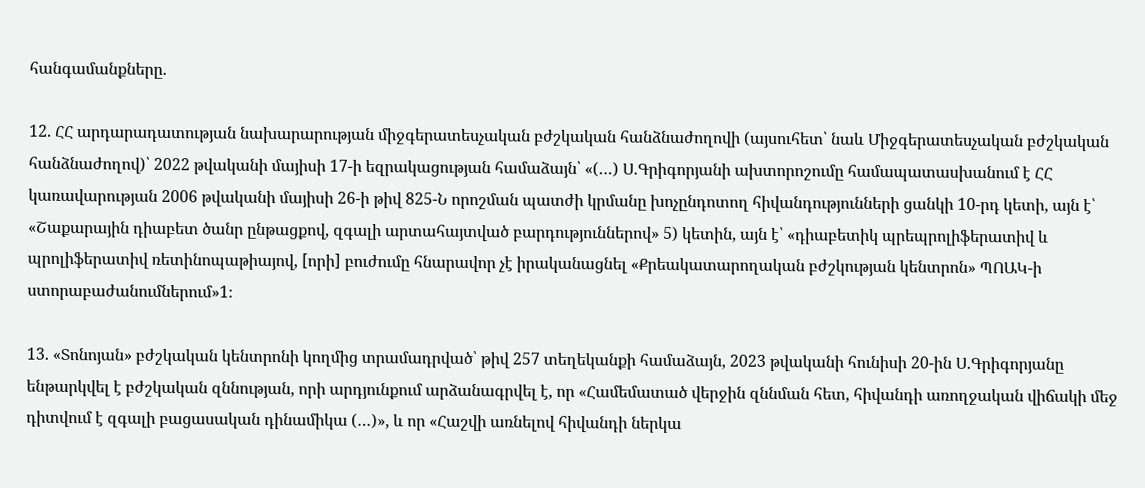հանգամանքները.

12. ՀՀ արդարադատության նախարարության միջգերատեսչական բժշկական հանձնաժողովի (այսուհետ՝ նաև Միջգերատեսչական բժշկական հանձնաժողով)՝ 2022 թվականի մայիսի 17-ի եզրակացության համաձայն՝ «(…) Ս.Գրիգորյանի ախտորոշումը համապատասխանում է ՀՀ կառավարության 2006 թվականի մայիսի 26-ի թիվ 825-Ն որոշման պատժի կրմանը խոչընդոտող հիվանդությունների ցանկի 10-րդ կետի, այն է՝ «Շաքարային դիաբետ ծանր ընթացքով, զգալի արտահայտված բարդություններով» 5) կետին, այն է՝ «դիաբետիկ պրեպրոլիֆերատիվ և պրոլիֆերատիվ ռետինոպաթիայով, [որի] բուժումը հնարավոր չէ իրականացնել «Քրեակատարողական բժշկության կենտրոն» ՊՈԱԿ-ի ստորաբաժանումներում»1։

13. «Տոնոյան» բժշկական կենտրոնի կողմից տրամադրված՝ թիվ 257 տեղեկանքի համաձայն, 2023 թվականի հունիսի 20-ին Ս.Գրիգորյանը ենթարկվել է բժշկական զննության, որի արդյունքում արձանագրվել է, որ «Համեմատած վերջին զննման հետ, հիվանդի առողջական վիճակի մեջ դիտվում է զգալի բացասական դինամիկա (…)», և որ «Հաշվի առնելով հիվանդի ներկա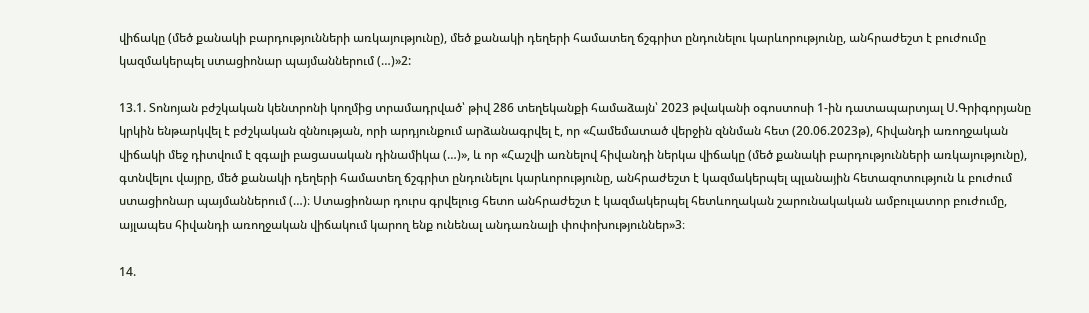վիճակը (մեծ քանակի բարդությունների առկայությունը), մեծ քանակի դեղերի համատեղ ճշգրիտ ընդունելու կարևորությունը, անհրաժեշտ է բուժումը կազմակերպել ստացիոնար պայմաններում (…)»2:

13.1. Տոնոյան բժշկական կենտրոնի կողմից տրամադրված՝ թիվ 286 տեղեկանքի համաձայն՝ 2023 թվականի օգոստոսի 1-ին դատապարտյալ Ս.Գրիգորյանը կրկին ենթարկվել է բժշկական զննության, որի արդյունքում արձանագրվել է, որ «Համեմատած վերջին զննման հետ (20.06.2023թ), հիվանդի առողջական վիճակի մեջ դիտվում է զգալի բացասական դինամիկա (…)», և որ «Հաշվի առնելով հիվանդի ներկա վիճակը (մեծ քանակի բարդությունների առկայությունը), գտնվելու վայրը, մեծ քանակի դեղերի համատեղ ճշգրիտ ընդունելու կարևորությունը, անհրաժեշտ է կազմակերպել պլանային հետազոտություն և բուժում ստացիոնար պայմաններում (…)։ Ստացիոնար դուրս գրվելուց հետո անհրաժեշտ է կազմակերպել հետևողական շարունակական ամբուլատոր բուժումը, այլապես հիվանդի առողջական վիճակում կարող ենք ունենալ անդառնալի փոփոխություններ»3։

14.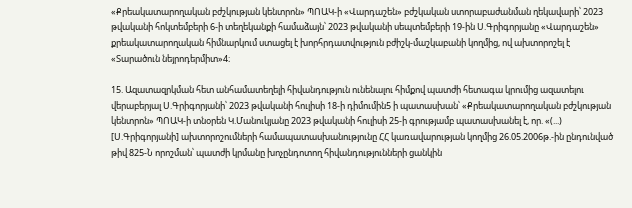«Քրեակատարողական բժշկության կենտրոն» ՊՈԱԿ-ի «Վարդաշեն» բժշկական ստորաբաժանման ղեկավարի՝ 2023 թվականի հոկտեմբերի 6-ի տեղեկանքի համաձայն՝ 2023 թվականի սեպտեմբերի 19-ին Ս.Գրիգորյանը «Վարդաշեն» քրեակատարողական հիմնարկում ստացել է խորհրդատվություն բժիշկ-մաշկաբանի կողմից, ով ախտորոշել է «Տարածուն նեյրոդերմիտ»4։

15. Ազատազրկման հետ անհամատեղելի հիվանդություն ունենալու հիմքով պատժի հետագա կրումից ազատելու վերաբերյալ Ս.Գրիգորյանի՝ 2023 թվականի հուլիսի 18-ի դիմումին5 ի պատասխան՝ «Քրեակատարողական բժշկության կենտրոն» ՊՈԱԿ-ի տնօրեն Կ.Մանուկյանը 2023 թվականի հուլիսի 25-ի գրությամբ պատասխանել է, որ. «(...) [Ս.Գրիգորյանի] ախտորոշումների համապատասխանությունը ՀՀ կառավարության կողմից 26.05.2006թ.-ին ընդունված թիվ 825-Ն որոշման՝ պատժի կրմանը խոչընդոտող հիվանդությունների ցանկին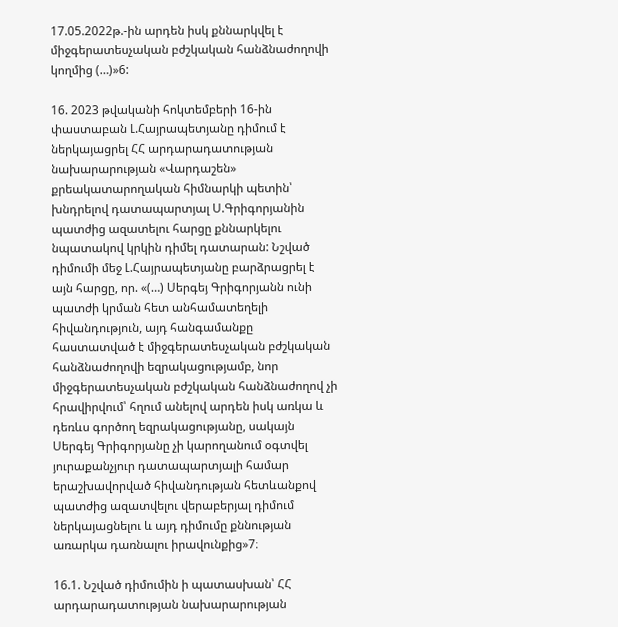17.05.2022թ.-ին արդեն իսկ քննարկվել է միջգերատեսչական բժշկական հանձնաժողովի կողմից (…)»6:

16. 2023 թվականի հոկտեմբերի 16-ին փաստաբան Լ.Հայրապետյանը դիմում է ներկայացրել ՀՀ արդարադատության նախարարության «Վարդաշեն» քրեակատարողական հիմնարկի պետին՝ խնդրելով դատապարտյալ Ս.Գրիգորյանին պատժից ազատելու հարցը քննարկելու նպատակով կրկին դիմել դատարան: Նշված դիմումի մեջ Լ.Հայրապետյանը բարձրացրել է այն հարցը, որ. «(…) Սերգեյ Գրիգորյանն ունի պատժի կրման հետ անհամատեղելի հիվանդություն, այդ հանգամանքը հաստատված է միջգերատեսչական բժշկական հանձնաժողովի եզրակացությամբ, նոր միջգերատեսչական բժշկական հանձնաժողով չի հրավիրվում՝ հղում անելով արդեն իսկ առկա և դեռևս գործող եզրակացությանը, սակայն Սերգեյ Գրիգորյանը չի կարողանում օգտվել յուրաքանչյուր դատապարտյալի համար երաշխավորված հիվանդության հետևանքով պատժից ազատվելու վերաբերյալ դիմում ներկայացնելու և այդ դիմումը քննության առարկա դառնալու իրավունքից»7։

16.1. Նշված դիմումին ի պատասխան՝ ՀՀ արդարադատության նախարարության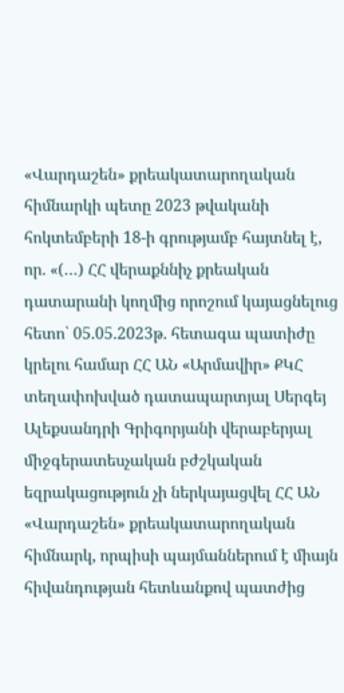«Վարդաշեն» քրեակատարողական հիմնարկի պետը 2023 թվականի հոկտեմբերի 18-ի գրությամբ հայտնել է, որ. «(…) ՀՀ վերաքննիչ քրեական դատարանի կողմից որոշում կայացնելուց հետո՝ 05.05.2023թ. հետագա պատիժը կրելու համար ՀՀ ԱՆ «Արմավիր» ՔԿՀ տեղափոխված դատապարտյալ Սերգեյ Ալեքսանդրի Գրիգորյանի վերաբերյալ միջգերատեսչական բժշկական եզրակացություն չի ներկայացվել ՀՀ ԱՆ «Վարդաշեն» քրեակատարողական հիմնարկ, որպիսի պայմաններում է միայն հիվանդության հետևանքով պատժից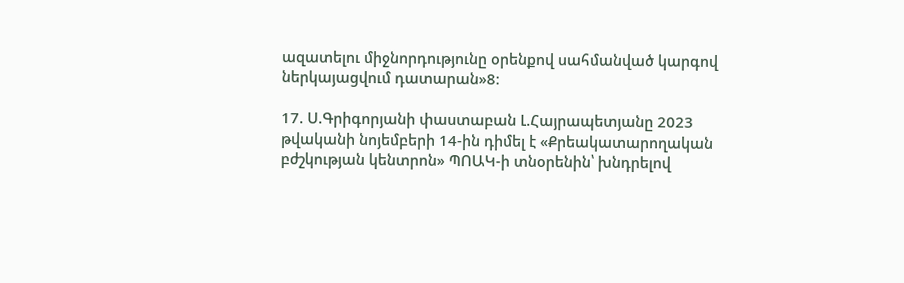ազատելու միջնորդությունը օրենքով սահմանված կարգով ներկայացվում դատարան»8։

17. Ս.Գրիգորյանի փաստաբան Լ.Հայրապետյանը 2023 թվականի նոյեմբերի 14-ին դիմել է «Քրեակատարողական բժշկության կենտրոն» ՊՈԱԿ-ի տնօրենին՝ խնդրելով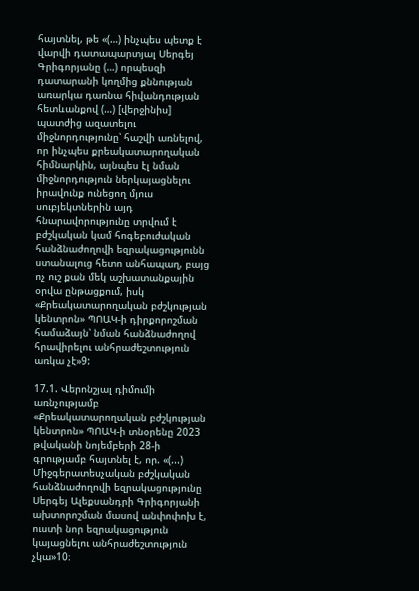հայտնել, թե «(…) ինչպես պետք է վարվի դատապարտյալ Սերգեյ Գրիգորյանը (…) որպեսզի դատարանի կողմից քննության առարկա դառնա հիվանդության հետևանքով (…) [վերջինիս] պատժից ազատելու միջնորդությունը՝ հաշվի առնելով, որ ինչպես քրեակատարողական հիմնարկին, այնպես էլ նման միջնորդություն ներկայացնելու իրավունք ունեցող մյուս սուբյեկտներին այդ հնարավորությունը տրվում է բժշկական կամ հոգեբուժական հանձնաժողովի եզրակացությունն ստանալուց հետո անհապաղ, բայց ոչ ուշ քան մեկ աշխատանքային օրվա ընթացքում, իսկ «Քրեակատարողական բժշկության կենտրոն» ՊՈԱԿ-ի դիրքորոշման համաձայն՝ նման հանձնաժողով հրավիրելու անհրաժեշտություն առկա չէ»9:

17.1. Վերոնշյալ դիմումի առնչությամբ «Քրեակատարողական բժշկության կենտրոն» ՊՈԱԿ-ի տնօրենը 2023 թվականի նոյեմբերի 28-ի գրությամբ հայտնել է, որ. «(...) Միջգերատեսչական բժշկական հանձնաժողովի եզրակացությունը Սերգեյ Ալեքսանդրի Գրիգորյանի ախտորոշման մասով անփոփոխ է, ուստի նոր եզրակացություն կայացնելու անհրաժեշտություն չկա»10։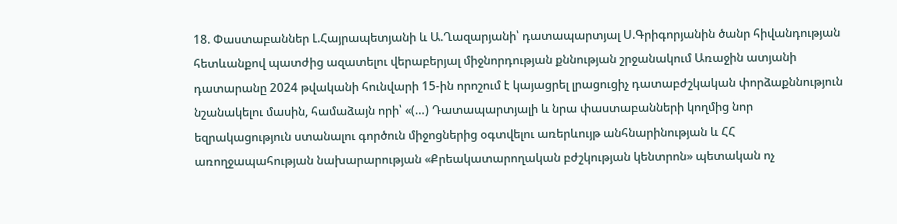18. Փաստաբաններ Լ.Հայրապետյանի և Ա.Ղազարյանի՝ դատապարտյալ Ս.Գրիգորյանին ծանր հիվանդության հետևանքով պատժից ազատելու վերաբերյալ միջնորդության քննության շրջանակում Առաջին ատյանի դատարանը 2024 թվականի հունվարի 15-ին որոշում է կայացրել լրացուցիչ դատաբժշկական փորձաքննություն նշանակելու մասին, համաձայն որի՝ «(…) Դատապարտյալի և նրա փաստաբանների կողմից նոր եզրակացություն ստանալու գործուն միջոցներից օգտվելու առերևույթ անհնարինության և ՀՀ առողջապահության նախարարության «Քրեակատարողական բժշկության կենտրոն» պետական ոչ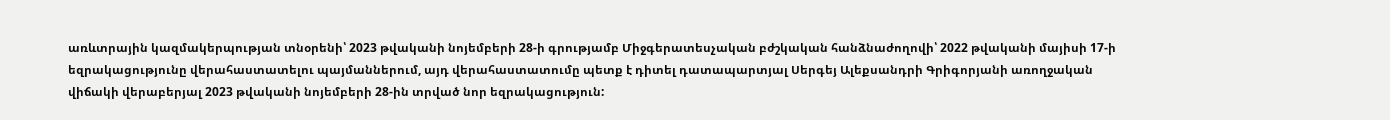առևտրային կազմակերպության տնօրենի՝ 2023 թվականի նոյեմբերի 28-ի գրությամբ Միջգերատեսչական բժշկական հանձնաժողովի՝ 2022 թվականի մայիսի 17-ի եզրակացությունը վերահաստատելու պայմաններում, այդ վերահաստատումը պետք է դիտել դատապարտյալ Սերգեյ Ալեքսանդրի Գրիգորյանի առողջական վիճակի վերաբերյալ 2023 թվականի նոյեմբերի 28-ին տրված նոր եզրակացություն: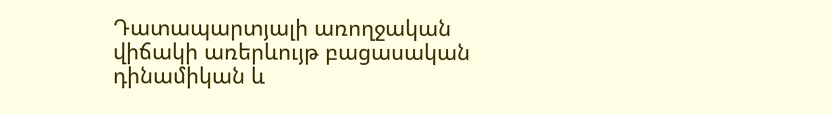Դատապարտյալի առողջական վիճակի առերևույթ բացասական դինամիկան և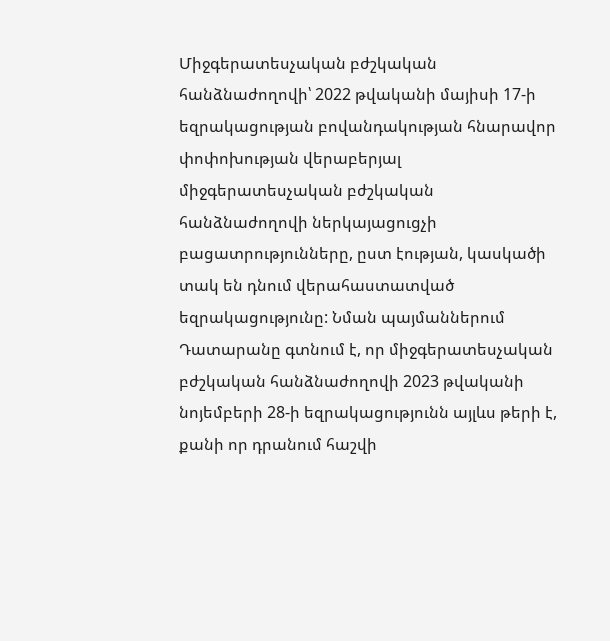Միջգերատեսչական բժշկական հանձնաժողովի՝ 2022 թվականի մայիսի 17-ի եզրակացության բովանդակության հնարավոր փոփոխության վերաբերյալ միջգերատեսչական բժշկական հանձնաժողովի ներկայացուցչի բացատրությունները, ըստ էության, կասկածի տակ են դնում վերահաստատված եզրակացությունը: Նման պայմաններում Դատարանը գտնում է, որ միջգերատեսչական բժշկական հանձնաժողովի 2023 թվականի նոյեմբերի 28-ի եզրակացությունն այլևս թերի է, քանի որ դրանում հաշվի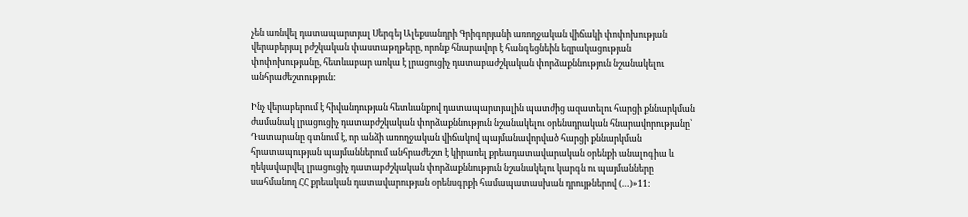չեն առնվել դատապարտյալ Սերգեյ Ալեքսանդրի Գրիգորյանի առողջական վիճակի փոփոխության վերաբերյալ բժշկական փաստաթղթերը, որոնք հնարավոր է հանգեցնեին եզրակացության փոփոխությանը, հետևաբար առկա է լրացուցիչ դատաբաժշկական փորձաքննություն նշանակելու անհրաժեշտություն:

Ինչ վերաբերում է հիվանդության հետևանքով դատապարտյալին պատժից ազատելու հարցի քննարկման ժամանակ լրացուցիչ դատաբժշկական փորձաքննություն նշանակելու օրենսդրական հնարավորությանը՝ Դատարանը գտնում է, որ անձի առողջական վիճակով պայմանավորված հարցի քննարկման հրատապության պայմաններում անհրաժեշտ է կիրառել քրեադատավարական օրենքի անալոգիա և ղեկավարվել լրացուցիչ դատաբժշկական փորձաքննություն նշանակելու կարգն ու պայմանները սահմանող ՀՀ քրեական դատավարության օրենսգրքի համապատասխան դրույթներով (…)»11: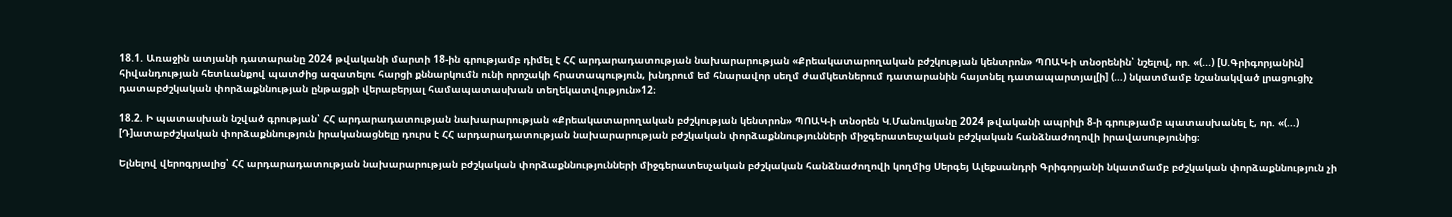18.1. Առաջին ատյանի դատարանը 2024 թվականի մարտի 18-ին գրությամբ դիմել է ՀՀ արդարադատության նախարարության «Քրեակատարողական բժշկության կենտրոն» ՊՈԱԿ-ի տնօրենին՝ նշելով, որ. «(...) [Ս.Գրիգորյանին] հիվանդության հետևանքով պատժից ազատելու հարցի քննարկումն ունի որոշակի հրատապություն, խնդրում եմ հնարավոր սեղմ ժամկետներում դատարանին հայտնել դատապարտյալ[ի] (…) նկատմամբ նշանակված լրացուցիչ դատաբժշկական փորձաքննության ընթացքի վերաբերյալ համապատասխան տեղեկատվություն»12։

18.2. Ի պատասխան նշված գրության՝ ՀՀ արդարադատության նախարարության «Քրեակատարողական բժշկության կենտրոն» ՊՈԱԿ-ի տնօրեն Կ.Մանուկյանը 2024 թվականի ապրիլի 8-ի գրությամբ պատասխանել է, որ. «(...) [Դ]ատաբժշկական փորձաքննություն իրականացնելը դուրս է ՀՀ արդարադատության նախարարության բժշկական փորձաքննությունների միջգերատեսչական բժշկական հանձնաժողովի իրավասությունից։

Ելնելով վերոգրյալից՝ ՀՀ արդարադատության նախարարության բժշկական փորձաքննությունների միջգերատեսչական բժշկական հանձնաժողովի կողմից Սերգեյ Ալեքսանդրի Գրիգորյանի նկատմամբ բժշկական փորձաքննություն չի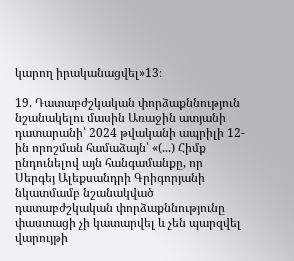կարող իրականացվել»13։

19. Դատաբժշկական փորձաքննություն նշանակելու մասին Առաջին ատյանի դատարանի՝ 2024 թվականի ապրիլի 12-ին որոշման համաձայն՝ «(...) Հիմք ընդունելով այն հանգամանքը, որ Սերգեյ Ալեքսանդրի Գրիգորյանի նկատմամբ նշանակված դատաբժշկական փորձաքննությունը փաստացի չի կատարվել և չեն պարզվել վարույթի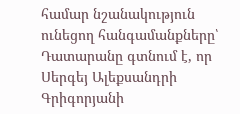համար նշանակություն ունեցող հանգամանքները՝ Դատարանը գտնում է, որ Սերգեյ Ալեքսանդրի Գրիգորյանի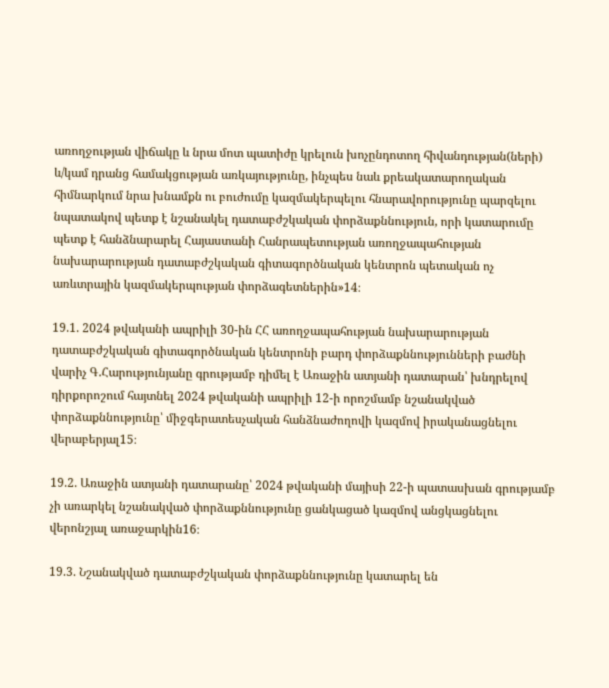առողջության վիճակը և նրա մոտ պատիժը կրելուն խոչընդոտող հիվանդության(ների) և/կամ դրանց համակցության առկայությունը, ինչպես նաև քրեակատարողական հիմնարկում նրա խնամքն ու բուժումը կազմակերպելու հնարավորությունը պարզելու նպատակով պետք է նշանակել դատաբժշկական փորձաքննություն, որի կատարումը պետք է հանձնարարել Հայաստանի Հանրապետության առողջապահության նախարարության դատաբժշկական գիտագործնական կենտրոն պետական ոչ առևտրային կազմակերպության փորձագետներին»14։

19.1. 2024 թվականի ապրիլի 30-ին ՀՀ առողջապահության նախարարության դատաբժշկական գիտագործնական կենտրոնի բարդ փորձաքննությունների բաժնի վարիչ Գ.Հարությունյանը գրությամբ դիմել է Առաջին ատյանի դատարան՝ խնդրելով դիրքորոշում հայտնել 2024 թվականի ապրիլի 12-ի որոշմամբ նշանակված փորձաքննությունը՝ միջգերատեսչական հանձնաժողովի կազմով իրականացնելու վերաբերյալ15։

19.2. Առաջին ատյանի դատարանը՝ 2024 թվականի մայիսի 22-ի պատասխան գրությամբ չի առարկել նշանակված փորձաքննությունը ցանկացած կազմով անցկացնելու վերոնշյալ առաջարկին16։

19.3. Նշանակված դատաբժշկական փորձաքննությունը կատարել են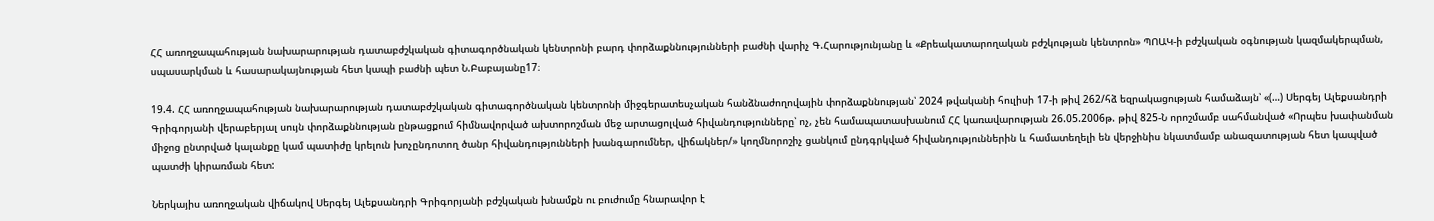ՀՀ առողջապահության նախարարության դատաբժշկական գիտագործնական կենտրոնի բարդ փորձաքննությունների բաժնի վարիչ Գ.Հարությունյանը և «Քրեակատարողական բժշկության կենտրոն» ՊՈԱԿ-ի բժշկական օգնության կազմակերպման, սպասարկման և հասարակայնության հետ կապի բաժնի պետ Ն.Բաբայանը17։

19.4. ՀՀ առողջապահության նախարարության դատաբժշկական գիտագործնական կենտրոնի միջգերատեսչական հանձնաժողովային փորձաքննության՝ 2024 թվականի հուլիսի 17-ի թիվ 262/հձ եզրակացության համաձայն՝ «(…) Սերգեյ Ալեքսանդրի Գրիգորյանի վերաբերյալ սույն փորձաքննության ընթացքում հիմնավորված ախտորոշման մեջ արտացոլված հիվանդությունները՝ ոչ, չեն համապատասխանում ՀՀ կառավարության 26.05.2006թ. թիվ 825-Ն որոշմամբ սահմանված «Որպես խափանման միջոց ընտրված կալանքը կամ պատիժը կրելուն խոչընդոտող ծանր հիվանդությունների խանգարումներ, վիճակներ/» կողմնորոշիչ ցանկում ընդգրկված հիվանդություններին և համատեղելի են վերջինիս նկատմամբ անազատության հետ կապված պատժի կիրառման հետ:

Ներկայիս առողջական վիճակով Սերգեյ Ալեքսանդրի Գրիգորյանի բժշկական խնամքն ու բուժումը հնարավոր է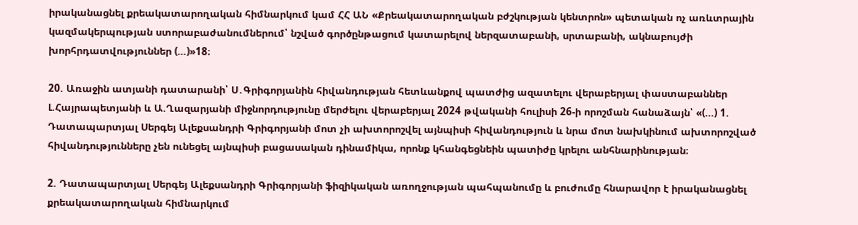իրականացնել քրեակատարողական հիմնարկում կամ ՀՀ ԱՆ «Քրեակատարողական բժշկության կենտրոն» պետական ոչ առևտրային կազմակերպության ստորաբաժանումներում՝ նշված գործընթացում կատարելով ներզատաբանի, սրտաբանի, ակնաբույժի խորհրդատվություններ (…)»18։

20. Առաջին ատյանի դատարանի՝ Ս․Գրիգորյանին հիվանդության հետևանքով պատժից ազատելու վերաբերյալ փաստաբաններ Լ.Հայրապետյանի և Ա.Ղազարյանի միջնորդությունը մերժելու վերաբերյալ 2024 թվականի հուլիսի 26-ի որոշման հանաձայն՝ «(...) 1. Դատապարտյալ Սերգեյ Ալեքսանդրի Գրիգորյանի մոտ չի ախտորոշվել այնպիսի հիվանդություն և նրա մոտ նախկինում ախտորոշված հիվանդությունները չեն ունեցել այնպիսի բացասական դինամիկա, որոնք կհանգեցնեին պատիժը կրելու անհնարինության։

2. Դատապարտյալ Սերգեյ Ալեքսանդրի Գրիգորյանի ֆիզիկական առողջության պահպանումը և բուժումը հնարավոր է իրականացնել քրեակատարողական հիմնարկում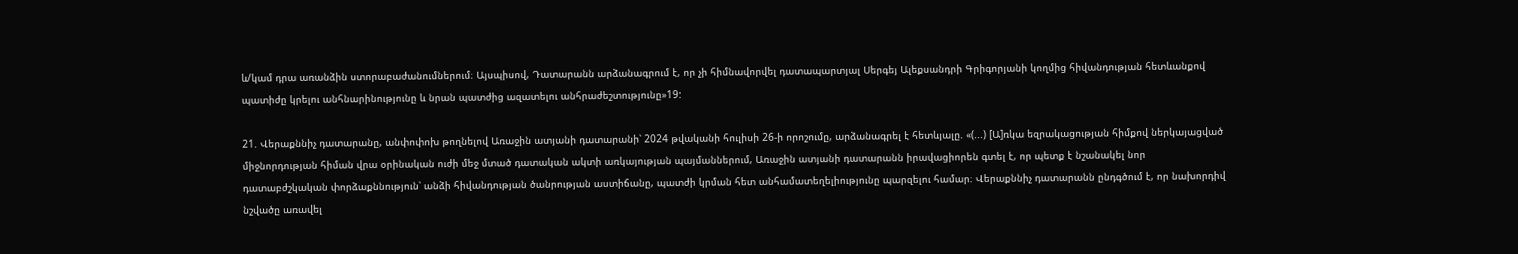և/կամ դրա առանձին ստորաբաժանումներում։ Այսպիսով, Դատարանն արձանագրում է, որ չի հիմնավորվել դատապարտյալ Սերգեյ Ալեքսանդրի Գրիգորյանի կողմից հիվանդության հետևանքով պատիժը կրելու անհնարինությունը և նրան պատժից ազատելու անհրաժեշտությունը»19:

21. Վերաքննիչ դատարանը, անփոփոխ թողնելով Առաջին ատյանի դատարանի՝ 2024 թվականի հուլիսի 26-ի որոշումը, արձանագրել է հետևյալը. «(...) [Ա]ռկա եզրակացության հիմքով ներկայացված միջնորդության հիման վրա օրինական ուժի մեջ մտած դատական ակտի առկայության պայմաններում, Առաջին ատյանի դատարանն իրավացիորեն գտել է, որ պետք է նշանակել նոր դատաբժշկական փորձաքննություն՝ անձի հիվանդության ծանրության աստիճանը, պատժի կրման հետ անհամատեղելիությունը պարզելու համար։ Վերաքննիչ դատարանն ընդգծում է, որ նախորդիվ նշվածը առավել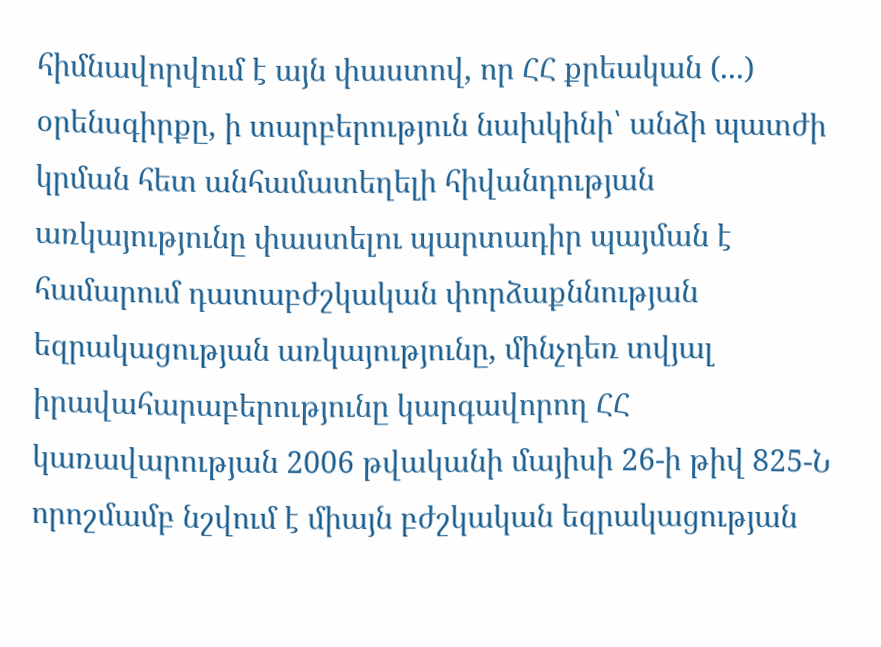հիմնավորվում է այն փաստով, որ ՀՀ քրեական (...) օրենսգիրքը, ի տարբերություն նախկինի՝ անձի պատժի կրման հետ անհամատեղելի հիվանդության առկայությունը փաստելու պարտադիր պայման է համարում դատաբժշկական փորձաքննության եզրակացության առկայությունը, մինչդեռ տվյալ իրավահարաբերությունը կարգավորող ՀՀ կառավարության 2006 թվականի մայիսի 26-ի թիվ 825-Ն որոշմամբ նշվում է միայն բժշկական եզրակացության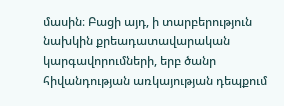մասին։ Բացի այդ, ի տարբերություն նախկին քրեադատավարական կարգավորումների, երբ ծանր հիվանդության առկայության դեպքում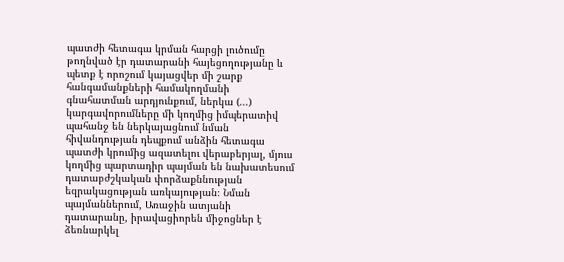պատժի հետագա կրման հարցի լուծումը թողնված էր դատարանի հայեցողությանը և պետք է որոշում կայացվեր մի շարք հանգամանքների համակողմանի գնահատման արդյունքում, ներկա (...) կարգավորումները մի կողմից իմպերատիվ պահանջ են ներկայացնում նման հիվանդության դեպքում անձին հետագա պատժի կրումից ազատելու վերաբերյալ, մյուս կողմից պարտադիր պայման են նախատեսում դատաբժշկական փորձաքննության եզրակացության առկայության։ Նման պայմաններում, Առաջին ատյանի դատարանը, իրավացիորեն միջոցներ է ձեռնարկել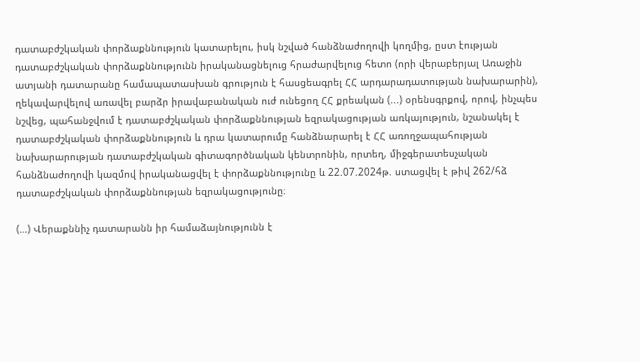դատաբժշկական փորձաքննություն կատարելու, իսկ նշված հանձնաժողովի կողմից, ըստ էության դատաբժշկական փորձաքննությունն իրականացնելուց հրաժարվելուց հետո (որի վերաբերյալ Առաջին ատյանի դատարանը համապատասխան գրություն է հասցեագրել ՀՀ արդարադատության նախարարին), ղեկավարվելով առավել բարձր իրավաբանական ուժ ունեցող ՀՀ քրեական (...) օրենսգրքով, որով, ինչպես նշվեց, պահանջվում է դատաբժշկական փորձաքննության եզրակացության առկայություն, նշանակել է դատաբժշկական փորձաքննություն և դրա կատարումը հանձնարարել է ՀՀ առողջապահության նախարարության դատաբժշկական գիտագործնական կենտրոնին, որտեղ, միջգերատեսչական հանձնաժողովի կազմով իրականացվել է փորձաքննությունը և 22.07.2024թ. ստացվել է թիվ 262/հձ դատաբժշկական փորձաքննության եզրակացությունը։

(…) Վերաքննիչ դատարանն իր համաձայնությունն է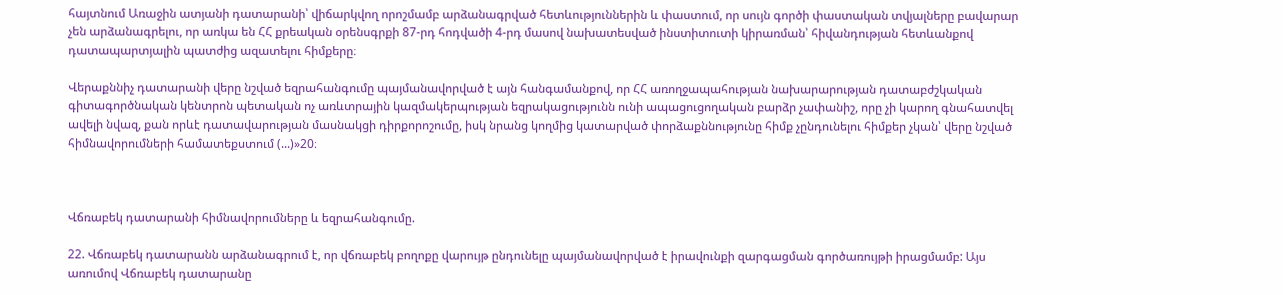հայտնում Առաջին ատյանի դատարանի՝ վիճարկվող որոշմամբ արձանագրված հետևություններին և փաստում, որ սույն գործի փաստական տվյալները բավարար չեն արձանագրելու, որ առկա են ՀՀ քրեական օրենսգրքի 87-րդ հոդվածի 4-րդ մասով նախատեսված ինստիտուտի կիրառման՝ հիվանդության հետևանքով դատապարտյալին պատժից ազատելու հիմքերը։

Վերաքննիչ դատարանի վերը նշված եզրահանգումը պայմանավորված է այն հանգամանքով, որ ՀՀ առողջապահության նախարարության դատաբժշկական գիտագործնական կենտրոն պետական ոչ առևտրային կազմակերպության եզրակացությունն ունի ապացուցողական բարձր չափանիշ, որը չի կարող գնահատվել ավելի նվազ, քան որևէ դատավարության մասնակցի դիրքորոշումը, իսկ նրանց կողմից կատարված փորձաքննությունը հիմք չընդունելու հիմքեր չկան՝ վերը նշված հիմնավորումների համատեքստում (...)»20։



Վճռաբեկ դատարանի հիմնավորումները և եզրահանգումը.

22. Վճռաբեկ դատարանն արձանագրում է, որ վճռաբեկ բողոքը վարույթ ընդունելը պայմանավորված է իրավունքի զարգացման գործառույթի իրացմամբ: Այս առումով Վճռաբեկ դատարանը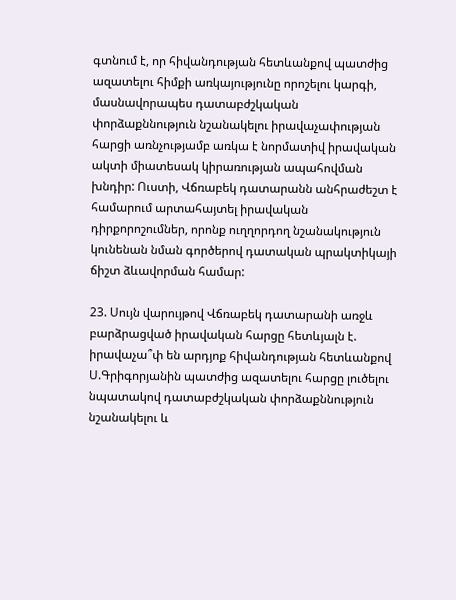գտնում է, որ հիվանդության հետևանքով պատժից ազատելու հիմքի առկայությունը որոշելու կարգի, մասնավորապես դատաբժշկական փորձաքննություն նշանակելու իրավաչափության հարցի առնչությամբ առկա է նորմատիվ իրավական ակտի միատեսակ կիրառության ապահովման խնդիր: Ուստի, Վճռաբեկ դատարանն անհրաժեշտ է համարում արտահայտել իրավական դիրքորոշումներ, որոնք ուղղորդող նշանակություն կունենան նման գործերով դատական պրակտիկայի ճիշտ ձևավորման համար:

23. Սույն վարույթով Վճռաբեկ դատարանի առջև բարձրացված իրավական հարցը հետևյալն է. իրավաչա՞փ են արդյոք հիվանդության հետևանքով Ս.Գրիգորյանին պատժից ազատելու հարցը լուծելու նպատակով դատաբժշկական փորձաքննություն նշանակելու և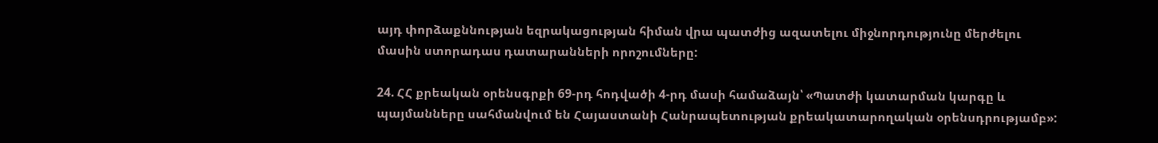այդ փորձաքննության եզրակացության հիման վրա պատժից ազատելու միջնորդությունը մերժելու մասին ստորադաս դատարանների որոշումները:

24. ՀՀ քրեական օրենսգրքի 69-րդ հոդվածի 4-րդ մասի համաձայն՝ «Պատժի կատարման կարգը և պայմանները սահմանվում են Հայաստանի Հանրապետության քրեակատարողական օրենսդրությամբ»: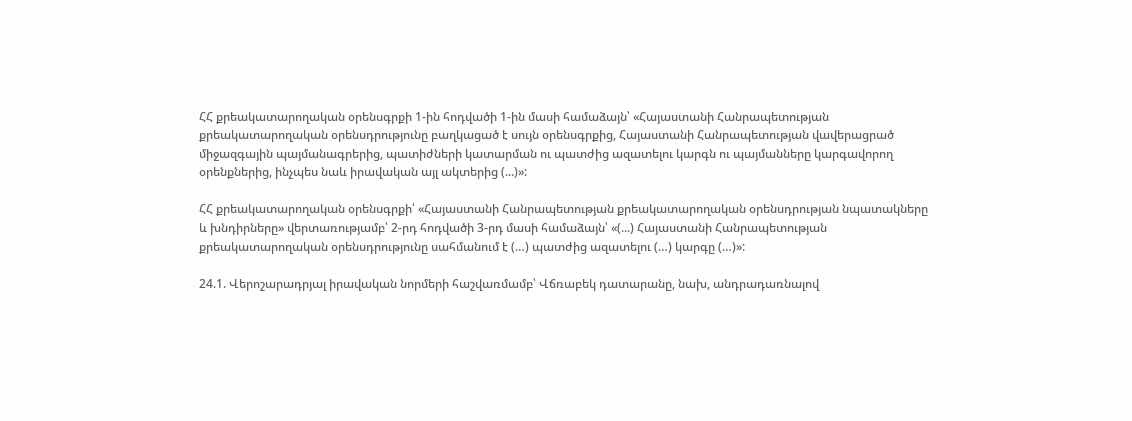ՀՀ քրեակատարողական օրենսգրքի 1-ին հոդվածի 1-ին մասի համաձայն՝ «Հայաստանի Հանրապետության քրեակատարողական օրենսդրությունը բաղկացած է սույն օրենսգրքից, Հայաստանի Հանրապետության վավերացրած միջազգային պայմանագրերից, պատիժների կատարման ու պատժից ազատելու կարգն ու պայմանները կարգավորող օրենքներից, ինչպես նաև իրավական այլ ակտերից (...)»:

ՀՀ քրեակատարողական օրենսգրքի՝ «Հայաստանի Հանրապետության քրեակատարողական օրենսդրության նպատակները և խնդիրները» վերտառությամբ՝ 2-րդ հոդվածի 3-րդ մասի համաձայն՝ «(...) Հայաստանի Հանրապետության քրեակատարողական օրենսդրությունը սահմանում է (…) պատժից ազատելու (…) կարգը (…)»:

24.1. Վերոշարադրյալ իրավական նորմերի հաշվառմամբ՝ Վճռաբեկ դատարանը, նախ, անդրադառնալով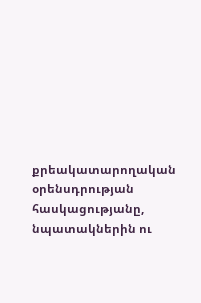քրեակատարողական օրենսդրության հասկացությանը, նպատակներին ու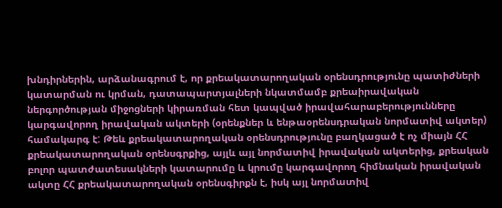խնդիրներին, արձանագրում է, որ քրեակատարողական օրենսդրությունը պատիժների կատարման ու կրման, դատապարտյալների նկատմամբ քրեաիրավական ներգործության միջոցների կիրառման հետ կապված իրավահարաբերությունները կարգավորող իրավական ակտերի (օրենքներ և ենթաօրենսդրական նորմատիվ ակտեր) համակարգ է: Թեև քրեակատարողական օրենսդրությունը բաղկացած է ոչ միայն ՀՀ քրեակատարողական օրենսգրքից, այլև այլ նորմատիվ իրավական ակտերից, քրեական բոլոր պատժատեսակների կատարումը և կրումը կարգավորող հիմնական իրավական ակտը ՀՀ քրեակատարողական օրենսգիրքն է, իսկ այլ նորմատիվ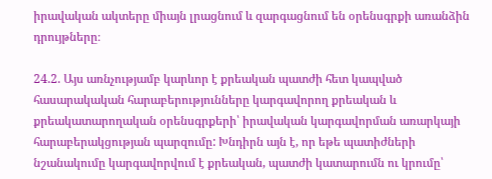իրավական ակտերը միայն լրացնում և զարգացնում են օրենսգրքի առանձին դրույթները։

24.2. Այս առնչությամբ կարևոր է քրեական պատժի հետ կապված հասարակական հարաբերությունները կարգավորող քրեական և քրեակատարողական օրենսգրքերի՝ իրավական կարգավորման առարկայի հարաբերակցության պարզումը: Խնդիրն այն է, որ եթե պատիժների նշանակումը կարգավորվում է քրեական, պատժի կատարումն ու կրումը՝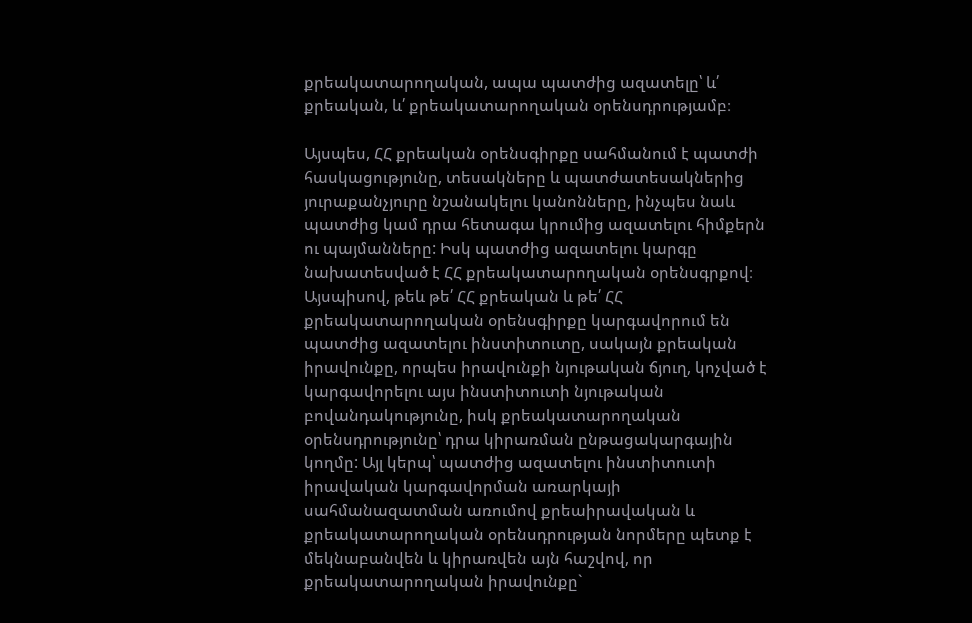քրեակատարողական, ապա պատժից ազատելը՝ և՛ քրեական, և՛ քրեակատարողական օրենսդրությամբ։

Այսպես, ՀՀ քրեական օրենսգիրքը սահմանում է պատժի հասկացությունը, տեսակները և պատժատեսակներից յուրաքանչյուրը նշանակելու կանոնները, ինչպես նաև պատժից կամ դրա հետագա կրումից ազատելու հիմքերն ու պայմանները: Իսկ պատժից ազատելու կարգը նախատեսված է ՀՀ քրեակատարողական օրենսգրքով։ Այսպիսով, թեև թե՛ ՀՀ քրեական և թե՛ ՀՀ քրեակատարողական օրենսգիրքը կարգավորում են պատժից ազատելու ինստիտուտը, սակայն քրեական իրավունքը, որպես իրավունքի նյութական ճյուղ, կոչված է կարգավորելու այս ինստիտուտի նյութական բովանդակությունը, իսկ քրեակատարողական օրենսդրությունը՝ դրա կիրառման ընթացակարգային կողմը: Այլ կերպ՝ պատժից ազատելու ինստիտուտի իրավական կարգավորման առարկայի սահմանազատման առումով քրեաիրավական և քրեակատարողական օրենսդրության նորմերը պետք է մեկնաբանվեն և կիրառվեն այն հաշվով, որ քրեակատարողական իրավունքը`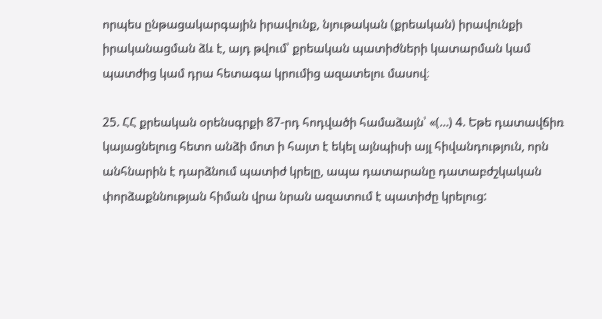որպես ընթացակարգային իրավունք, նյութական (քրեական) իրավունքի իրականացման ձև է, այդ թվում՝ քրեական պատիժների կատարման կամ պատժից կամ դրա հետագա կրումից ազատելու մասով։

25. ՀՀ քրեական օրենսգրքի 87-րդ հոդվածի համաձայն՝ «(…) 4. Եթե դատավճիռ կայացնելուց հետո անձի մոտ ի հայտ է եկել այնպիսի այլ հիվանդություն, որն անհնարին է դարձնում պատիժ կրելը, ապա դատարանը դատաբժշկական փորձաքննության հիման վրա նրան ազատում է պատիժը կրելուց: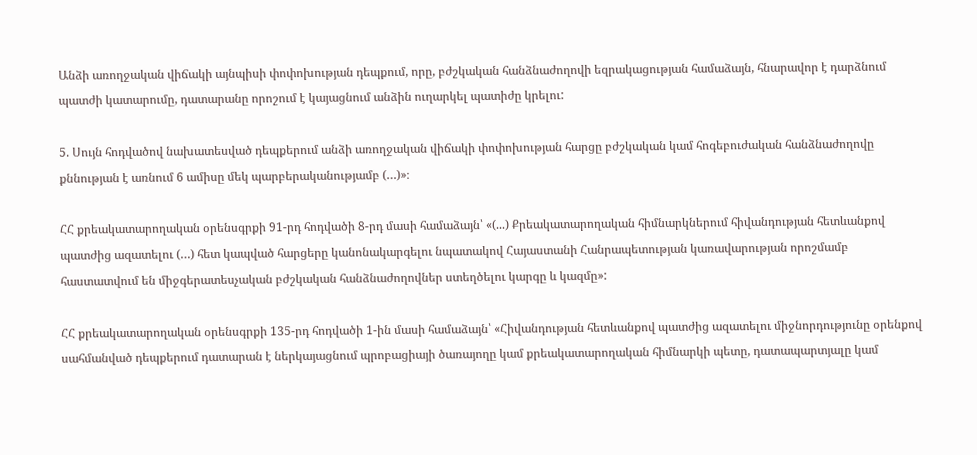Անձի առողջական վիճակի այնպիսի փոփոխության դեպքում, որը, բժշկական հանձնաժողովի եզրակացության համաձայն, հնարավոր է դարձնում պատժի կատարումը, դատարանը որոշում է կայացնում անձին ուղարկել պատիժը կրելու:

5. Սույն հոդվածով նախատեսված դեպքերում անձի առողջական վիճակի փոփոխության հարցը բժշկական կամ հոգեբուժական հանձնաժողովը քննության է առնում 6 ամիսը մեկ պարբերականությամբ (…)»։

ՀՀ քրեակատարողական օրենսգրքի 91-րդ հոդվածի 8-րդ մասի համաձայն՝ «(...) Քրեակատարողական հիմնարկներում հիվանդության հետևանքով պատժից ազատելու (…) հետ կապված հարցերը կանոնակարգելու նպատակով Հայաստանի Հանրապետության կառավարության որոշմամբ հաստատվում են միջգերատեսչական բժշկական հանձնաժողովներ ստեղծելու կարգը և կազմը»:

ՀՀ քրեակատարողական օրենսգրքի 135-րդ հոդվածի 1-ին մասի համաձայն՝ «Հիվանդության հետևանքով պատժից ազատելու միջնորդությունը օրենքով սահմանված դեպքերում դատարան է ներկայացնում պրոբացիայի ծառայողը կամ քրեակատարողական հիմնարկի պետը, դատապարտյալը կամ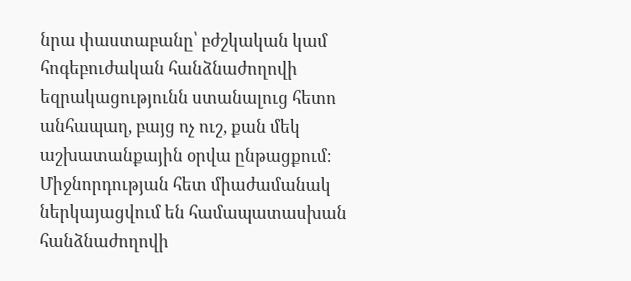նրա փաստաբանը՝ բժշկական կամ հոգեբուժական հանձնաժողովի եզրակացությունն ստանալուց հետո անհապաղ, բայց ոչ ուշ, քան մեկ աշխատանքային օրվա ընթացքում։ Միջնորդության հետ միաժամանակ ներկայացվում են համապատասխան հանձնաժողովի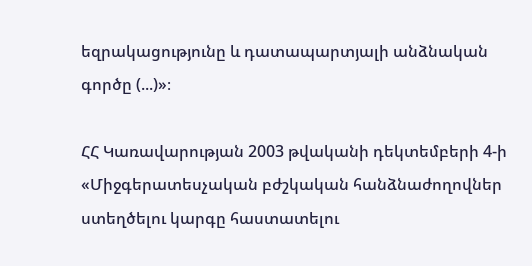եզրակացությունը և դատապարտյալի անձնական գործը (...)»։

ՀՀ Կառավարության 2003 թվականի դեկտեմբերի 4-ի «Միջգերատեսչական բժշկական հանձնաժողովներ ստեղծելու կարգը հաստատելու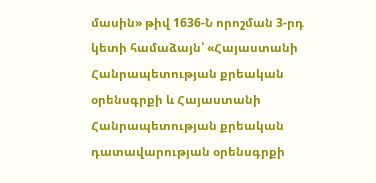մասին» թիվ 1636-Ն որոշման 3-րդ կետի համաձայն՝ «Հայաստանի Հանրապետության քրեական օրենսգրքի և Հայաստանի Հանրապետության քրեական դատավարության օրենսգրքի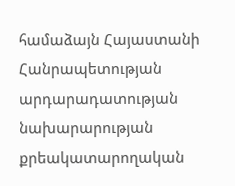համաձայն Հայաստանի Հանրապետության արդարադատության նախարարության քրեակատարողական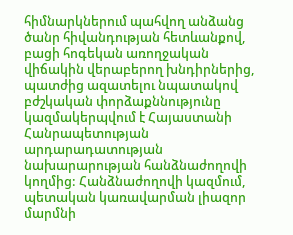հիմնարկներում պահվող անձանց ծանր հիվանդության հետևանքով, բացի հոգեկան առողջական վիճակին վերաբերող խնդիրներից, պատժից ազատելու նպատակով բժշկական փորձաքննությունը կազմակերպվում է Հայաստանի Հանրապետության արդարադատության նախարարության հանձնաժողովի կողմից: Հանձնաժողովի կազմում, պետական կառավարման լիազոր մարմնի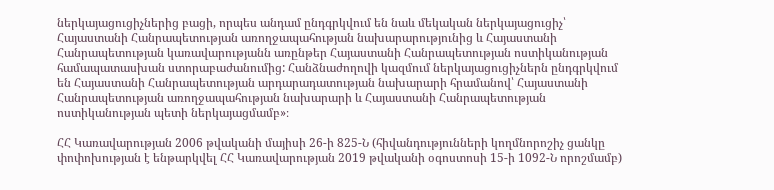ներկայացուցիչներից բացի, որպես անդամ ընդգրկվում են նաև մեկական ներկայացուցիչ՝ Հայաստանի Հանրապետության առողջապահության նախարարությունից և Հայաստանի Հանրապետության կառավարությանն առընթեր Հայաստանի Հանրապետության ոստիկանության համապատասխան ստորաբաժանումից: Հանձնաժողովի կազմում ներկայացուցիչներն ընդգրկվում են Հայաստանի Հանրապետության արդարադատության նախարարի հրամանով՝ Հայաստանի Հանրապետության առողջապահության նախարարի և Հայաստանի Հանրապետության ոստիկանության պետի ներկայացմամբ»։

ՀՀ Կառավարության 2006 թվականի մայիսի 26-ի 825-Ն (հիվանդությունների կողմնորոշիչ ցանկը փոփոխության է ենթարկվել ՀՀ Կառավարության 2019 թվականի օգոստոսի 15-ի 1092-Ն որոշմամբ)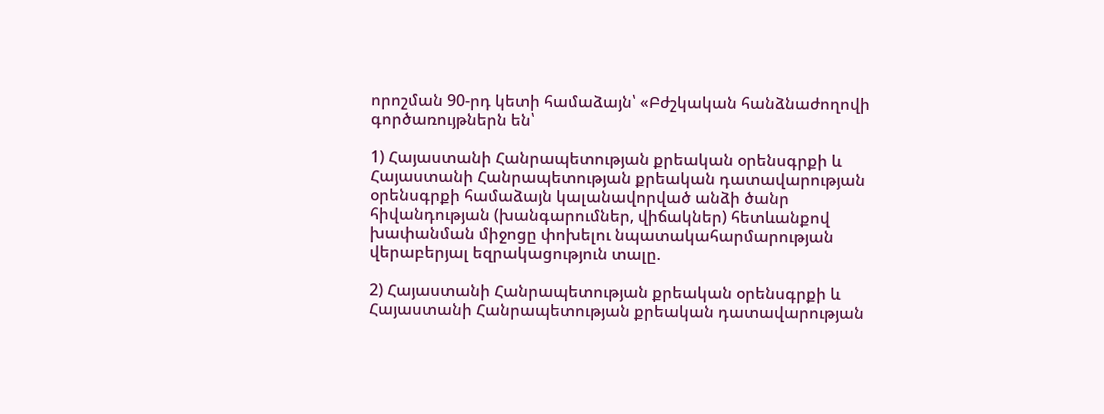որոշման 90-րդ կետի համաձայն՝ «Բժշկական հանձնաժողովի գործառույթներն են՝

1) Հայաստանի Հանրապետության քրեական օրենսգրքի և Հայաստանի Հանրապետության քրեական դատավարության օրենսգրքի համաձայն կալանավորված անձի ծանր հիվանդության (խանգարումներ, վիճակներ) հետևանքով խափանման միջոցը փոխելու նպատակահարմարության վերաբերյալ եզրակացություն տալը.

2) Հայաստանի Հանրապետության քրեական օրենսգրքի և Հայաստանի Հանրապետության քրեական դատավարության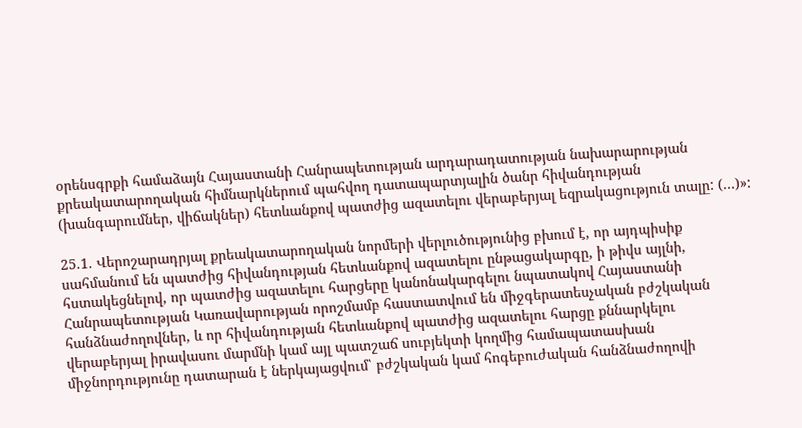օրենսգրքի համաձայն Հայաստանի Հանրապետության արդարադատության նախարարության քրեակատարողական հիմնարկներում պահվող դատապարտյալին ծանր հիվանդության (խանգարումներ, վիճակներ) հետևանքով պատժից ազատելու վերաբերյալ եզրակացություն տալը: (…)»:

25.1. Վերոշարադրյալ քրեակատարողական նորմերի վերլուծությունից բխում է, որ այդպիսիք սահմանում են պատժից հիվանդության հետևանքով ազատելու ընթացակարգը, ի թիվս այլնի, հստակեցնելով, որ պատժից ազատելու հարցերը կանոնակարգելու նպատակով Հայաստանի Հանրապետության Կառավարության որոշմամբ հաստատվում են միջգերատեսչական բժշկական հանձնաժողովներ, և որ հիվանդության հետևանքով պատժից ազատելու հարցը քննարկելու վերաբերյալ իրավասու մարմնի կամ այլ պատշաճ սուբյեկտի կողմից համապատասխան միջնորդությունը դատարան է ներկայացվում՝ բժշկական կամ հոգեբուժական հանձնաժողովի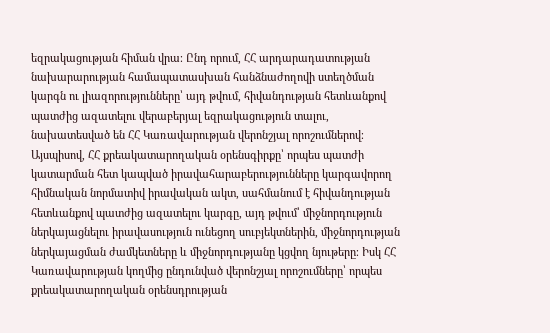եզրակացության հիման վրա։ Ընդ որում, ՀՀ արդարադատության նախարարության համապատասխան հանձնաժողովի ստեղծման կարգն ու լիազորությունները՝ այդ թվում, հիվանդության հետևանքով պատժից ազատելու վերաբերյալ եզրակացություն տալու, նախատեսված են ՀՀ Կառավարության վերոնշյալ որոշումներով։ Այսպիսով, ՀՀ քրեակատարողական օրենսգիրքը՝ որպես պատժի կատարման հետ կապված իրավահարաբերությունները կարգավորող հիմնական նորմատիվ իրավական ակտ, սահմանում է հիվանդության հետևանքով պատժից ազատելու կարգը, այդ թվում՝ միջնորդություն ներկայացնելու իրավասություն ունեցող սուբյեկտներին, միջնորդության ներկայացման ժամկետները և միջնորդությանը կցվող նյութերը։ Իսկ ՀՀ Կառավարության կողմից ընդունված վերոնշյալ որոշումները՝ որպես քրեակատարողական օրենսդրության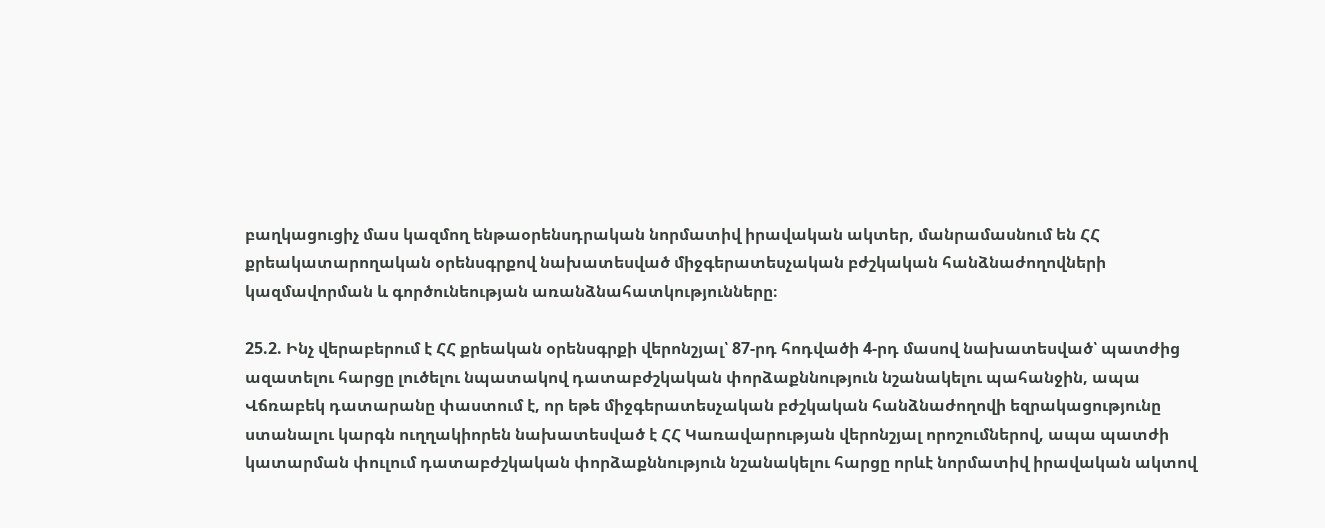բաղկացուցիչ մաս կազմող ենթաօրենսդրական նորմատիվ իրավական ակտեր, մանրամասնում են ՀՀ քրեակատարողական օրենսգրքով նախատեսված միջգերատեսչական բժշկական հանձնաժողովների կազմավորման և գործունեության առանձնահատկությունները։

25.2. Ինչ վերաբերում է ՀՀ քրեական օրենսգրքի վերոնշյալ՝ 87-րդ հոդվածի 4-րդ մասով նախատեսված՝ պատժից ազատելու հարցը լուծելու նպատակով դատաբժշկական փորձաքննություն նշանակելու պահանջին, ապա Վճռաբեկ դատարանը փաստում է, որ եթե միջգերատեսչական բժշկական հանձնաժողովի եզրակացությունը ստանալու կարգն ուղղակիորեն նախատեսված է ՀՀ Կառավարության վերոնշյալ որոշումներով, ապա պատժի կատարման փուլում դատաբժշկական փորձաքննություն նշանակելու հարցը որևէ նորմատիվ իրավական ակտով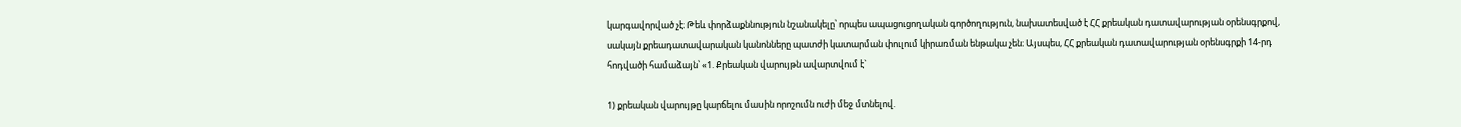կարգավորված չէ։ Թեև փորձաքննություն նշանակելը՝ որպես ապացուցողական գործողություն, նախատեսված է ՀՀ քրեական դատավարության օրենսգրքով, սակայն քրեադատավարական կանոնները պատժի կատարման փուլում կիրառման ենթակա չեն։ Այսպես, ՀՀ քրեական դատավարության օրենսգրքի 14-րդ հոդվածի համաձայն՝ «1. Քրեական վարույթն ավարտվում է`

1) քրեական վարույթը կարճելու մաuին որոշումն ուժի մեջ մտնելով.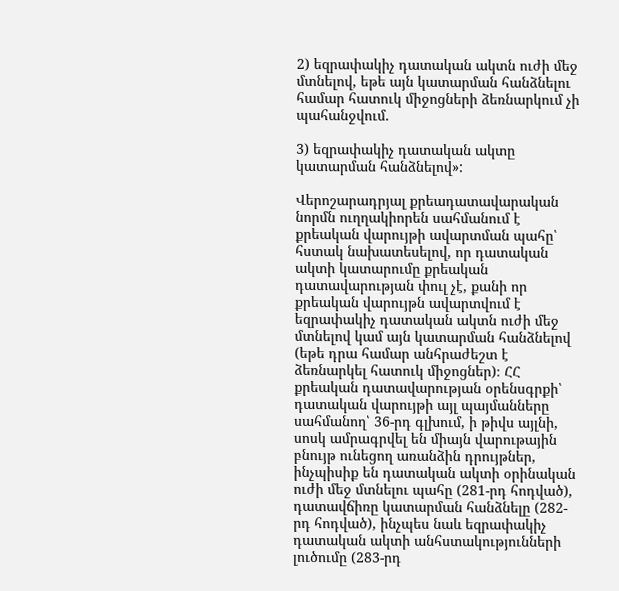2) եզրափակիչ դատական ակտն ուժի մեջ մտնելով, եթե այն կատարման հանձնելու համար հատուկ միջոցների ձեռնարկում չի պահանջվում.

3) եզրափակիչ դատական ակտը կատարման հանձնելով»:

Վերոշարադրյալ քրեադատավարական նորմն ուղղակիորեն սահմանում է քրեական վարույթի ավարտման պահը՝ հստակ նախատեսելով, որ դատական ակտի կատարումը քրեական դատավարության փուլ չէ, քանի որ քրեական վարույթն ավարտվում է եզրափակիչ դատական ակտն ուժի մեջ մտնելով կամ այն կատարման հանձնելով (եթե դրա համար անհրաժեշտ է ձեռնարկել հատուկ միջոցներ)։ ՀՀ քրեական դատավարության օրենսգրքի՝ դատական վարույթի այլ պայմանները սահմանող՝ 36-րդ գլխում, ի թիվս այլնի, սոսկ ամրագրվել են միայն վարութային բնույթ ունեցող առանձին դրույթներ, ինչպիսիք են դատական ակտի օրինական ուժի մեջ մտնելու պահը (281-րդ հոդված), դատավճիռը կատարման հանձնելը (282-րդ հոդված), ինչպես նաև եզրափակիչ դատական ակտի անհստակությունների լուծումը (283-րդ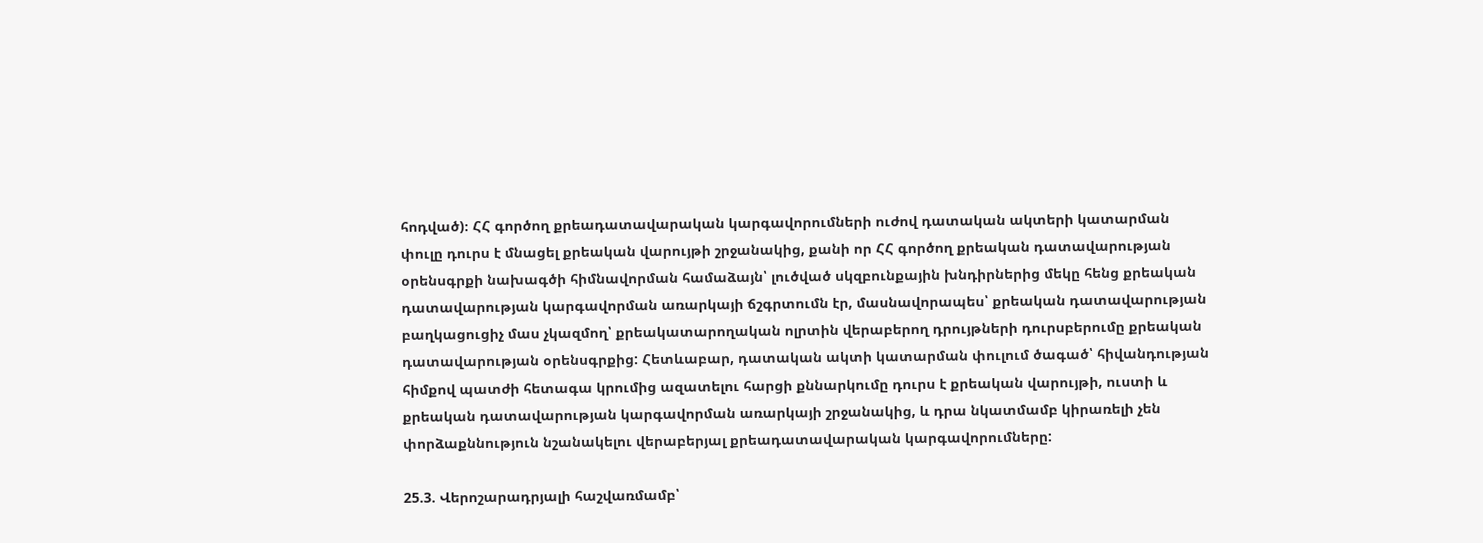հոդված)։ ՀՀ գործող քրեադատավարական կարգավորումների ուժով դատական ակտերի կատարման փուլը դուրս է մնացել քրեական վարույթի շրջանակից, քանի որ ՀՀ գործող քրեական դատավարության օրենսգրքի նախագծի հիմնավորման համաձայն՝ լուծված սկզբունքային խնդիրներից մեկը հենց քրեական դատավարության կարգավորման առարկայի ճշգրտումն էր, մասնավորապես՝ քրեական դատավարության բաղկացուցիչ մաս չկազմող՝ քրեակատարողական ոլրտին վերաբերող դրույթների դուրսբերումը քրեական դատավարության օրենսգրքից: Հետևաբար, դատական ակտի կատարման փուլում ծագած՝ հիվանդության հիմքով պատժի հետագա կրումից ազատելու հարցի քննարկումը դուրս է քրեական վարույթի, ուստի և քրեական դատավարության կարգավորման առարկայի շրջանակից, և դրա նկատմամբ կիրառելի չեն փորձաքննություն նշանակելու վերաբերյալ քրեադատավարական կարգավորումները:

25.3. Վերոշարադրյալի հաշվառմամբ՝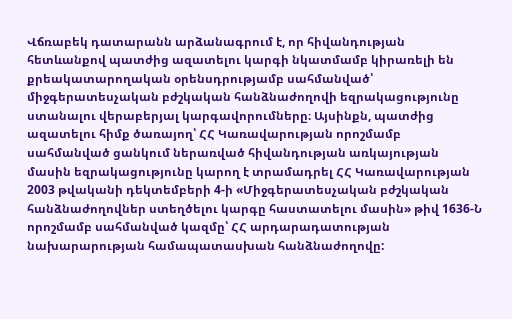Վճռաբեկ դատարանն արձանագրում է, որ հիվանդության հետևանքով պատժից ազատելու կարգի նկատմամբ կիրառելի են քրեակատարողական օրենսդրությամբ սահմանված՝ միջգերատեսչական բժշկական հանձնաժողովի եզրակացությունը ստանալու վերաբերյալ կարգավորումները։ Այսինքն, պատժից ազատելու հիմք ծառայող՝ ՀՀ Կառավարության որոշմամբ սահմանված ցանկում ներառված հիվանդության առկայության մասին եզրակացությունը կարող է տրամադրել ՀՀ Կառավարության 2003 թվականի դեկտեմբերի 4-ի «Միջգերատեսչական բժշկական հանձնաժողովներ ստեղծելու կարգը հաստատելու մասին» թիվ 1636-Ն որոշմամբ սահմանված կազմը՝ ՀՀ արդարադատության նախարարության համապատասխան հանձնաժողովը: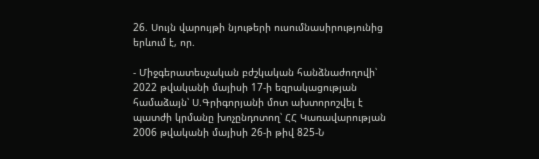26. Սույն վարույթի նյութերի ուսումնասիրությունից երևում է, որ.

- Միջգերատեսչական բժշկական հանձնաժողովի՝ 2022 թվականի մայիսի 17-ի եզրակացության համաձայն՝ Ս.Գրիգորյանի մոտ ախտորոշվել է պատժի կրմանը խոչընդոտող՝ ՀՀ Կառավարության 2006 թվականի մայիսի 26-ի թիվ 825-Ն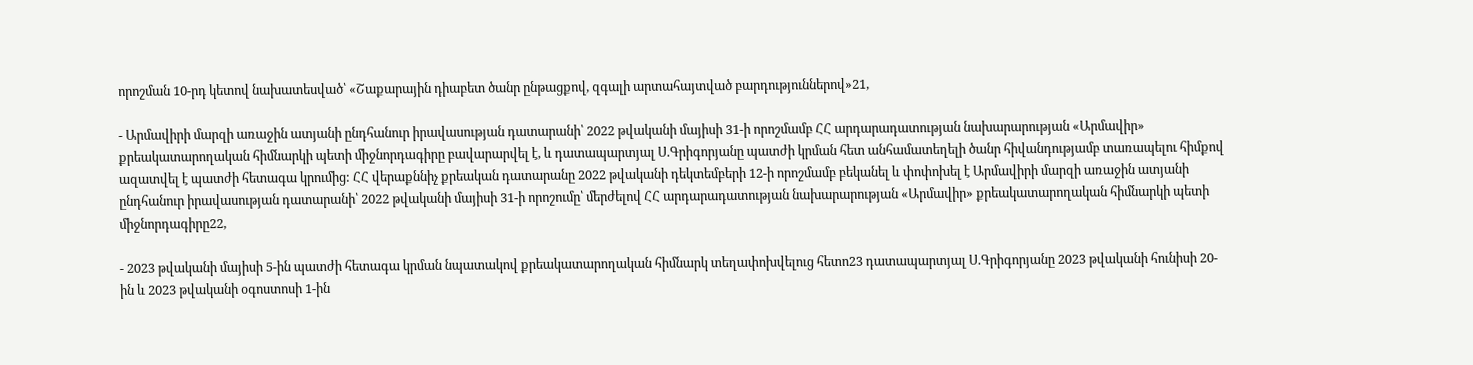որոշման 10-րդ կետով նախատեսված՝ «Շաքարային դիաբետ ծանր ընթացքով, զգալի արտահայտված բարդություններով»21,

- Արմավիրի մարզի առաջին ատյանի ընդհանուր իրավասության դատարանի՝ 2022 թվականի մայիսի 31-ի որոշմամբ ՀՀ արդարադատության նախարարության «Արմավիր» քրեակատարողական հիմնարկի պետի միջնորդագիրը բավարարվել է, և դատապարտյալ Ս.Գրիգորյանը պատժի կրման հետ անհամատեղելի ծանր հիվանդությամբ տառապելու հիմքով ազատվել է պատժի հետագա կրումից: ՀՀ վերաքննիչ քրեական դատարանը 2022 թվականի դեկտեմբերի 12-ի որոշմամբ բեկանել և փոփոխել է Արմավիրի մարզի առաջին ատյանի ընդհանուր իրավասության դատարանի՝ 2022 թվականի մայիսի 31-ի որոշումը՝ մերժելով ՀՀ արդարադատության նախարարության «Արմավիր» քրեակատարողական հիմնարկի պետի միջնորդագիրը22,

- 2023 թվականի մայիսի 5-ին պատժի հետագա կրման նպատակով քրեակատարողական հիմնարկ տեղափոխվելուց հետո23 դատապարտյալ Ս.Գրիգորյանը 2023 թվականի հունիսի 20-ին և 2023 թվականի օգոստոսի 1-ին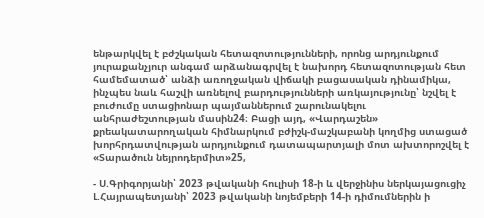ենթարկվել է բժշկական հետազոտությունների, որոնց արդյունքում յուրաքանչյուր անգամ արձանագրվել է նախորդ հետազոտության հետ համեմատած՝ անձի առողջական վիճակի բացասական դինամիկա, ինչպես նաև հաշվի առնելով բարդությունների առկայությունը՝ նշվել է բուժումը ստացիոնար պայմաններում շարունակելու անհրաժեշտության մասին24։ Բացի այդ, «Վարդաշեն» քրեակատարողական հիմնարկում բժիշկ-մաշկաբանի կողմից ստացած խորհրդատվության արդյունքում դատապարտյալի մոտ ախտորոշվել է «Տարածուն նեյրոդերմիտ»25,

- Ս.Գրիգորյանի՝ 2023 թվականի հուլիսի 18-ի և վերջինիս ներկայացուցիչ Լ.Հայրապետյանի՝ 2023 թվականի նոյեմբերի 14-ի դիմումներին ի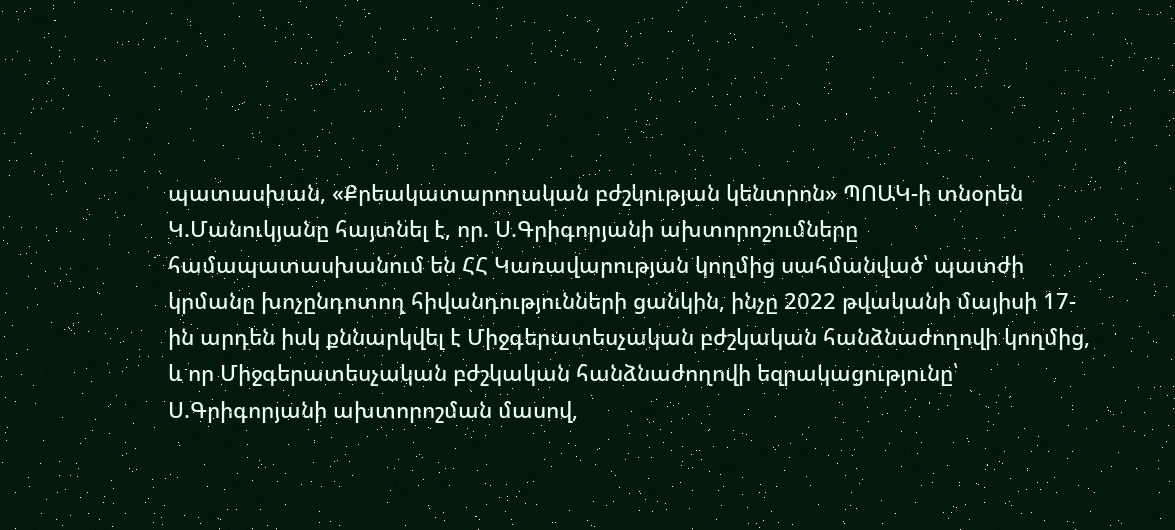պատասխան, «Քրեակատարողական բժշկության կենտրոն» ՊՈԱԿ-ի տնօրեն Կ.Մանուկյանը հայտնել է, որ. Ս.Գրիգորյանի ախտորոշումները համապատասխանում են ՀՀ Կառավարության կողմից սահմանված՝ պատժի կրմանը խոչընդոտող հիվանդությունների ցանկին, ինչը 2022 թվականի մայիսի 17-ին արդեն իսկ քննարկվել է Միջգերատեսչական բժշկական հանձնաժողովի կողմից, և որ Միջգերատեսչական բժշկական հանձնաժողովի եզրակացությունը՝ Ս.Գրիգորյանի ախտորոշման մասով,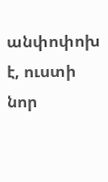անփոփոխ է, ուստի նոր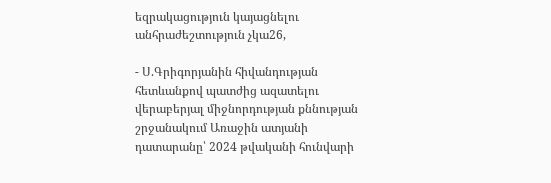եզրակացություն կայացնելու անհրաժեշտություն չկա26,

- Ս.Գրիգորյանին հիվանդության հետևանքով պատժից ազատելու վերաբերյալ միջնորդության քննության շրջանակում Առաջին ատյանի դատարանը՝ 2024 թվականի հունվարի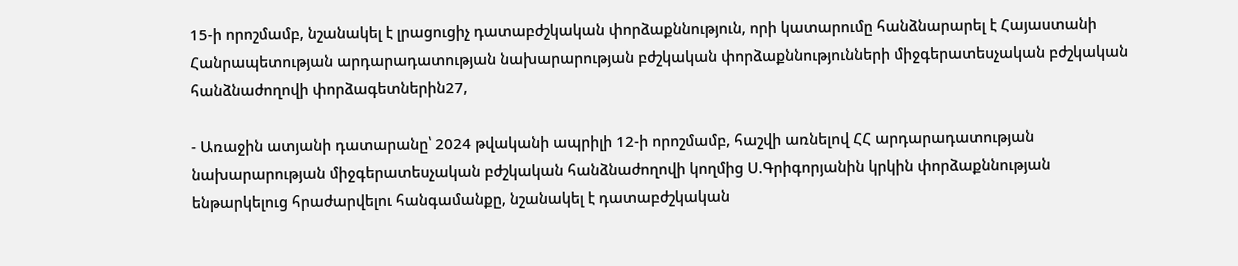15-ի որոշմամբ, նշանակել է լրացուցիչ դատաբժշկական փորձաքննություն, որի կատարումը հանձնարարել է Հայաստանի Հանրապետության արդարադատության նախարարության բժշկական փորձաքննությունների միջգերատեսչական բժշկական հանձնաժողովի փորձագետներին27,

- Առաջին ատյանի դատարանը՝ 2024 թվականի ապրիլի 12-ի որոշմամբ, հաշվի առնելով ՀՀ արդարադատության նախարարության միջգերատեսչական բժշկական հանձնաժողովի կողմից Ս.Գրիգորյանին կրկին փորձաքննության ենթարկելուց հրաժարվելու հանգամանքը, նշանակել է դատաբժշկական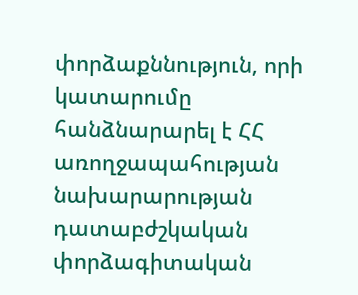փորձաքննություն, որի կատարումը հանձնարարել է ՀՀ առողջապահության նախարարության դատաբժշկական փորձագիտական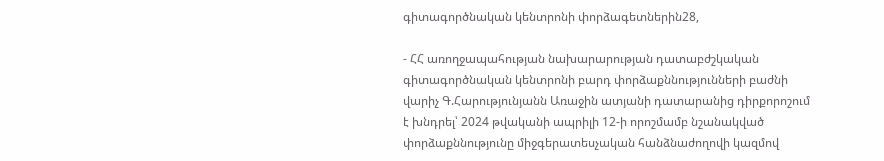գիտագործնական կենտրոնի փորձագետներին28,

- ՀՀ առողջապահության նախարարության դատաբժշկական գիտագործնական կենտրոնի բարդ փորձաքննությունների բաժնի վարիչ Գ.Հարությունյանն Առաջին ատյանի դատարանից դիրքորոշում է խնդրել՝ 2024 թվականի ապրիլի 12-ի որոշմամբ նշանակված փորձաքննությունը միջգերատեսչական հանձնաժողովի կազմով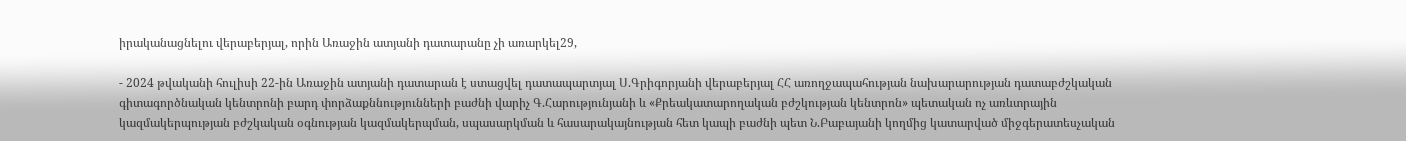իրականացնելու վերաբերյալ, որին Առաջին ատյանի դատարանը չի առարկել29,

- 2024 թվականի հուլիսի 22-ին Առաջին ատյանի դատարան է ստացվել դատապարտյալ Ս.Գրիգորյանի վերաբերյալ ՀՀ առողջապահության նախարարության դատաբժշկական գիտագործնական կենտրոնի բարդ փորձաքննությունների բաժնի վարիչ Գ.Հարությունյանի և «Քրեակատարողական բժշկության կենտրոն» պետական ոչ առևտրային կազմակերպության բժշկական օգնության կազմակերպման, սպասարկման և հասարակայնության հետ կապի բաժնի պետ Ն.Բաբայանի կողմից կատարված միջգերատեսչական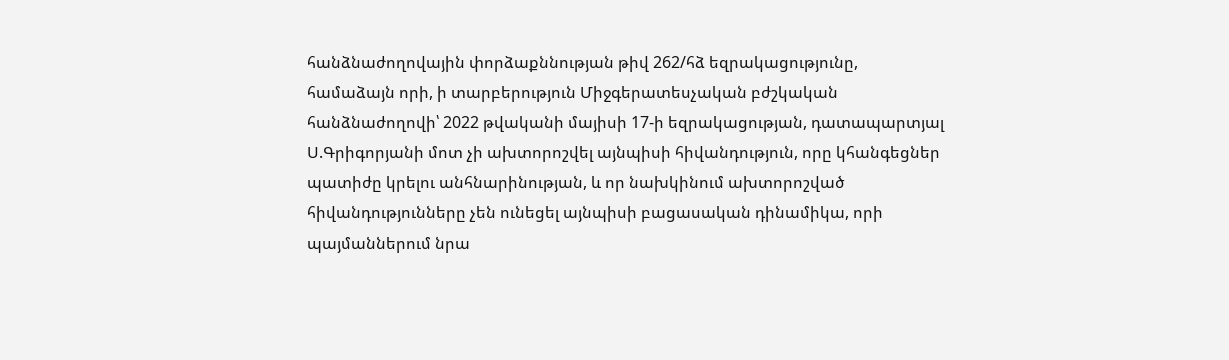հանձնաժողովային փորձաքննության թիվ 262/հձ եզրակացությունը, համաձայն որի, ի տարբերություն Միջգերատեսչական բժշկական հանձնաժողովի՝ 2022 թվականի մայիսի 17-ի եզրակացության, դատապարտյալ Ս.Գրիգորյանի մոտ չի ախտորոշվել այնպիսի հիվանդություն, որը կհանգեցներ պատիժը կրելու անհնարինության, և որ նախկինում ախտորոշված հիվանդությունները չեն ունեցել այնպիսի բացասական դինամիկա, որի պայմաններում նրա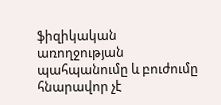ֆիզիկական առողջության պահպանումը և բուժումը հնարավոր չէ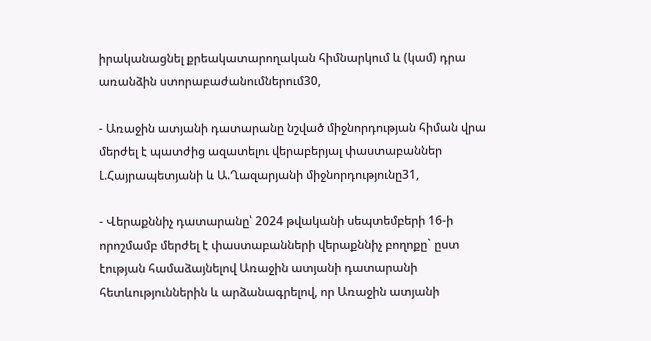իրականացնել քրեակատարողական հիմնարկում և (կամ) դրա առանձին ստորաբաժանումներում30,

- Առաջին ատյանի դատարանը նշված միջնորդության հիման վրա մերժել է պատժից ազատելու վերաբերյալ փաստաբաններ Լ.Հայրապետյանի և Ա.Ղազարյանի միջնորդությունը31,

- Վերաքննիչ դատարանը՝ 2024 թվականի սեպտեմբերի 16-ի որոշմամբ մերժել է փաստաբանների վերաքննիչ բողոքը` ըստ էության համաձայնելով Առաջին ատյանի դատարանի հետևություններին և արձանագրելով, որ Առաջին ատյանի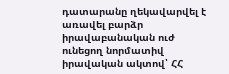դատարանը ղեկավարվել է առավել բարձր իրավաբանական ուժ ունեցող նորմատիվ իրավական ակտով՝ ՀՀ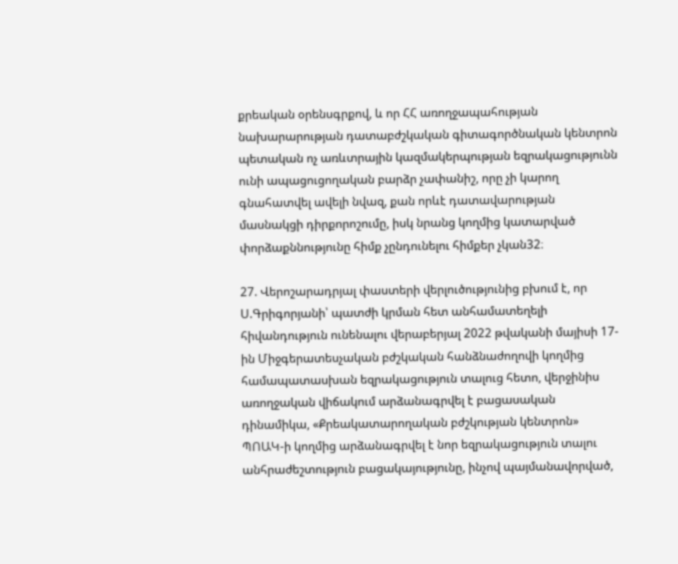քրեական օրենսգրքով, և որ ՀՀ առողջապահության նախարարության դատաբժշկական գիտագործնական կենտրոն պետական ոչ առևտրային կազմակերպության եզրակացությունն ունի ապացուցողական բարձր չափանիշ, որը չի կարող գնահատվել ավելի նվազ, քան որևէ դատավարության մասնակցի դիրքորոշումը, իսկ նրանց կողմից կատարված փորձաքննությունը հիմք չընդունելու հիմքեր չկան32։

27. Վերոշարադրյալ փաստերի վերլուծությունից բխում է, որ Ս.Գրիգորյանի՝ պատժի կրման հետ անհամատեղելի հիվանդություն ունենալու վերաբերյալ 2022 թվականի մայիսի 17-ին Միջգերատեսչական բժշկական հանձնաժողովի կողմից համապատասխան եզրակացություն տալուց հետո, վերջինիս առողջական վիճակում արձանագրվել է բացասական դինամիկա, «Քրեակատարողական բժշկության կենտրոն» ՊՈԱԿ-ի կողմից արձանագրվել է նոր եզրակացություն տալու անհրաժեշտություն բացակայությունը, ինչով պայմանավորված,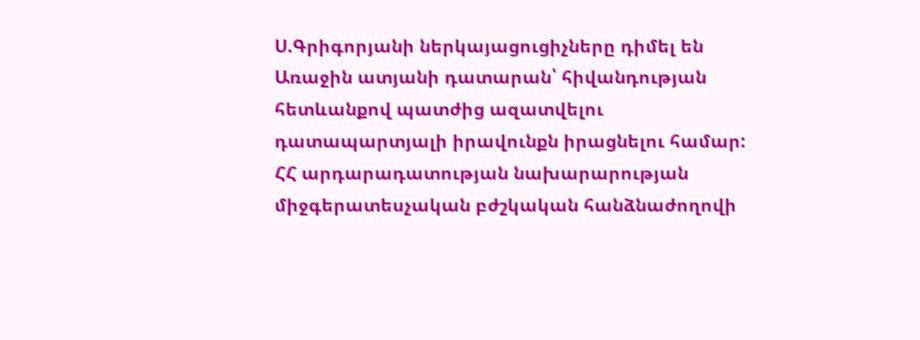Ս.Գրիգորյանի ներկայացուցիչները դիմել են Առաջին ատյանի դատարան՝ հիվանդության հետևանքով պատժից ազատվելու դատապարտյալի իրավունքն իրացնելու համար: ՀՀ արդարադատության նախարարության միջգերատեսչական բժշկական հանձնաժողովի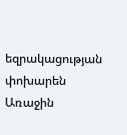եզրակացության փոխարեն Առաջին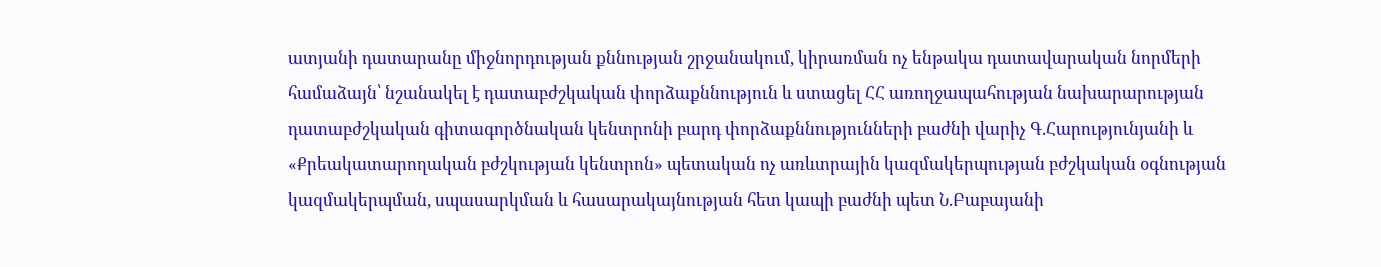ատյանի դատարանը միջնորդության քննության շրջանակում, կիրառման ոչ ենթակա դատավարական նորմերի համաձայն՝ նշանակել է դատաբժշկական փորձաքննություն և ստացել ՀՀ առողջապահության նախարարության դատաբժշկական գիտագործնական կենտրոնի բարդ փորձաքննությունների բաժնի վարիչ Գ.Հարությունյանի և «Քրեակատարողական բժշկության կենտրոն» պետական ոչ առևտրային կազմակերպության բժշկական օգնության կազմակերպման, սպասարկման և հասարակայնության հետ կապի բաժնի պետ Ն.Բաբայանի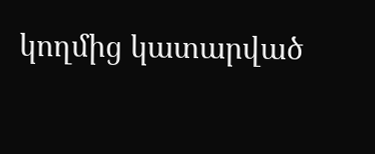կողմից կատարված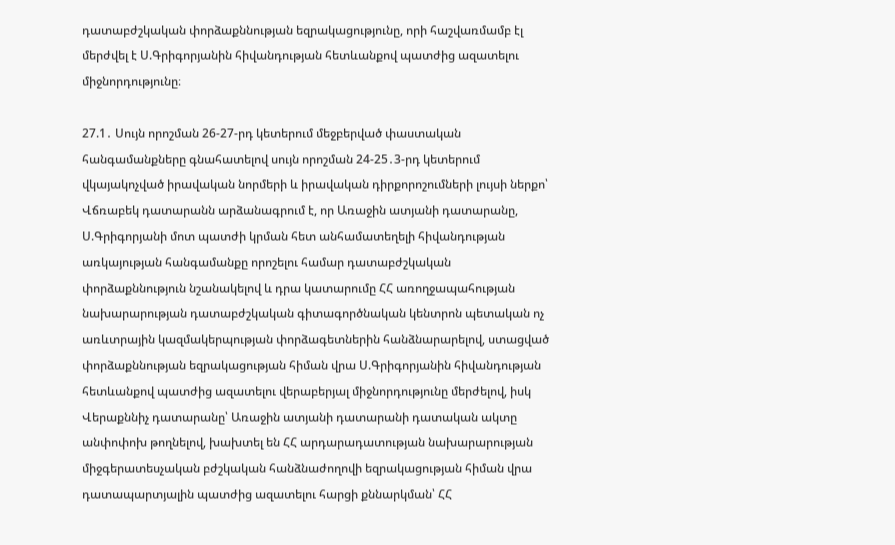դատաբժշկական փորձաքննության եզրակացությունը, որի հաշվառմամբ էլ մերժվել է Ս.Գրիգորյանին հիվանդության հետևանքով պատժից ազատելու միջնորդությունը։

27.1․ Սույն որոշման 26-27-րդ կետերում մեջբերված փաստական հանգամանքները գնահատելով սույն որոշման 24-25․3-րդ կետերում վկայակոչված իրավական նորմերի և իրավական դիրքորոշումների լույսի ներքո՝ Վճռաբեկ դատարանն արձանագրում է, որ Առաջին ատյանի դատարանը, Ս.Գրիգորյանի մոտ պատժի կրման հետ անհամատեղելի հիվանդության առկայության հանգամանքը որոշելու համար դատաբժշկական փորձաքննություն նշանակելով և դրա կատարումը ՀՀ առողջապահության նախարարության դատաբժշկական գիտագործնական կենտրոն պետական ոչ առևտրային կազմակերպության փորձագետներին հանձնարարելով, ստացված փորձաքննության եզրակացության հիման վրա Ս.Գրիգորյանին հիվանդության հետևանքով պատժից ազատելու վերաբերյալ միջնորդությունը մերժելով, իսկ Վերաքննիչ դատարանը՝ Առաջին ատյանի դատարանի դատական ակտը անփոփոխ թողնելով, խախտել են ՀՀ արդարադատության նախարարության միջգերատեսչական բժշկական հանձնաժողովի եզրակացության հիման վրա դատապարտյալին պատժից ազատելու հարցի քննարկման՝ ՀՀ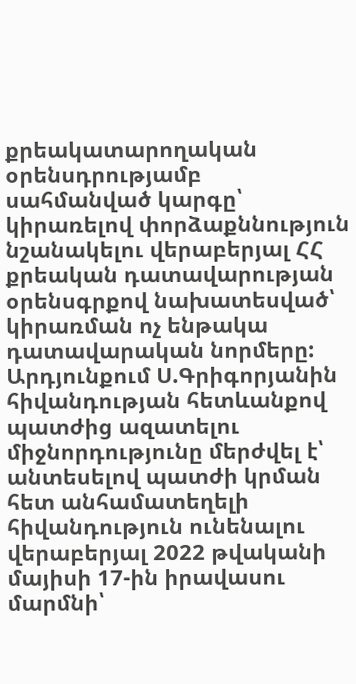քրեակատարողական օրենսդրությամբ սահմանված կարգը՝ կիրառելով փորձաքննություն նշանակելու վերաբերյալ ՀՀ քրեական դատավարության օրենսգրքով նախատեսված՝ կիրառման ոչ ենթակա դատավարական նորմերը: Արդյունքում Ս.Գրիգորյանին հիվանդության հետևանքով պատժից ազատելու միջնորդությունը մերժվել է՝ անտեսելով պատժի կրման հետ անհամատեղելի հիվանդություն ունենալու վերաբերյալ 2022 թվականի մայիսի 17-ին իրավասու մարմնի՝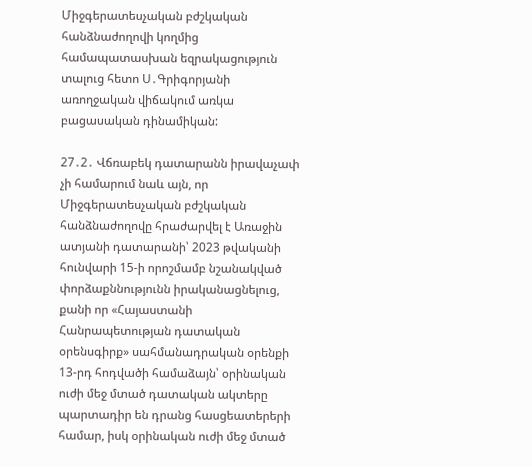Միջգերատեսչական բժշկական հանձնաժողովի կողմից համապատասխան եզրակացություն տալուց հետո Ս․Գրիգորյանի առողջական վիճակում առկա բացասական դինամիկան:

27․2․ Վճռաբեկ դատարանն իրավաչափ չի համարում նաև այն, որ Միջգերատեսչական բժշկական հանձնաժողովը հրաժարվել է Առաջին ատյանի դատարանի՝ 2023 թվականի հունվարի 15-ի որոշմամբ նշանակված փորձաքննությունն իրականացնելուց, քանի որ «Հայաստանի Հանրապետության դատական օրենսգիրք» սահմանադրական օրենքի 13-րդ հոդվածի համաձայն՝ օրինական ուժի մեջ մտած դատական ակտերը պարտադիր են դրանց հասցեատերերի համար, իսկ օրինական ուժի մեջ մտած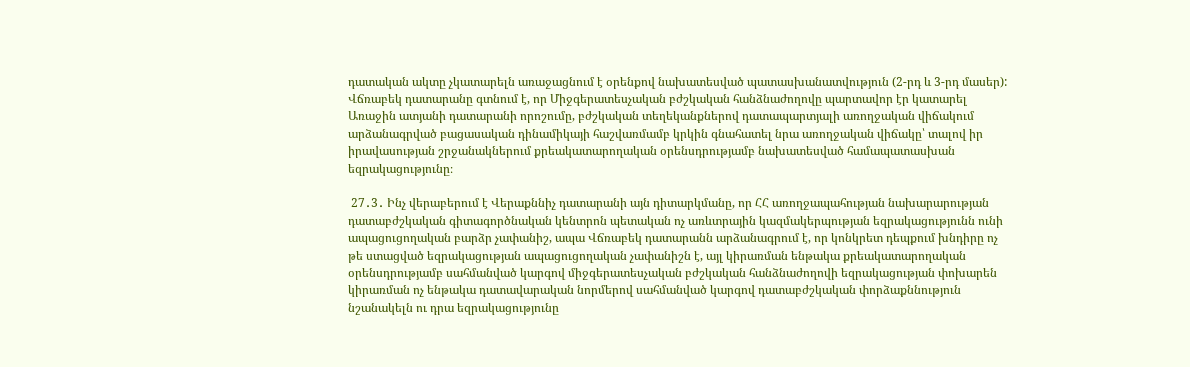դատական ակտը չկատարելն առաջացնում է օրենքով նախատեսված պատասխանատվություն (2-րդ և 3-րդ մասեր): Վճռաբեկ դատարանը գտնում է, որ Միջգերատեսչական բժշկական հանձնաժողովը պարտավոր էր կատարել Առաջին ատյանի դատարանի որոշումը, բժշկական տեղեկանքներով դատապարտյալի առողջական վիճակում արձանագրված բացասական դինամիկայի հաշվառմամբ կրկին գնահատել նրա առողջական վիճակը՝ տալով իր իրավասության շրջանակներում քրեակատարողական օրենսդրությամբ նախատեսված համապատասխան եզրակացությունը։

 27․3․ Ինչ վերաբերում է Վերաքննիչ դատարանի այն դիտարկմանը, որ ՀՀ առողջապահության նախարարության դատաբժշկական գիտագործնական կենտրոն պետական ոչ առևտրային կազմակերպության եզրակացությունն ունի ապացուցողական բարձր չափանիշ, ապա Վճռաբեկ դատարանն արձանագրում է, որ կոնկրետ դեպքում խնդիրը ոչ թե ստացված եզրակացության ապացուցողական չափանիշն է, այլ կիրառման ենթակա քրեակատարողական օրենսդրությամբ սահմանված կարգով միջգերատեսչական բժշկական հանձնաժողովի եզրակացության փոխարեն կիրառման ոչ ենթակա դատավարական նորմերով սահմանված կարգով դատաբժշկական փորձաքննություն նշանակելն ու դրա եզրակացությունը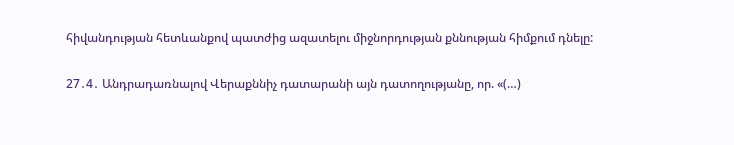հիվանդության հետևանքով պատժից ազատելու միջնորդության քննության հիմքում դնելը:

27․4․ Անդրադառնալով Վերաքննիչ դատարանի այն դատողությանը, որ. «(…)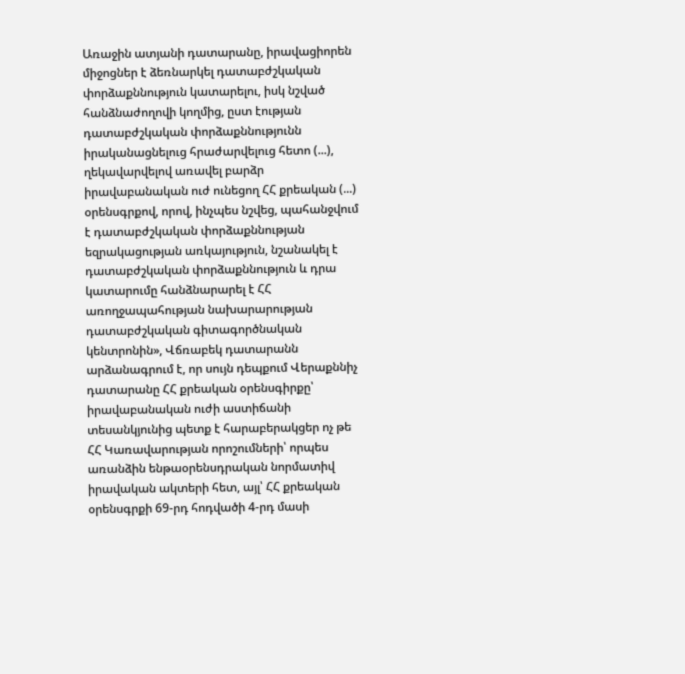Առաջին ատյանի դատարանը, իրավացիորեն միջոցներ է ձեռնարկել դատաբժշկական փորձաքննություն կատարելու, իսկ նշված հանձնաժողովի կողմից, ըստ էության դատաբժշկական փորձաքննությունն իրականացնելուց հրաժարվելուց հետո (...), ղեկավարվելով առավել բարձր իրավաբանական ուժ ունեցող ՀՀ քրեական (...) օրենսգրքով, որով, ինչպես նշվեց, պահանջվում է դատաբժշկական փորձաքննության եզրակացության առկայություն, նշանակել է դատաբժշկական փորձաքննություն և դրա կատարումը հանձնարարել է ՀՀ առողջապահության նախարարության դատաբժշկական գիտագործնական կենտրոնին», Վճռաբեկ դատարանն արձանագրում է, որ սույն դեպքում Վերաքննիչ դատարանը ՀՀ քրեական օրենսգիրքը՝ իրավաբանական ուժի աստիճանի տեսանկյունից պետք է հարաբերակցեր ոչ թե ՀՀ Կառավարության որոշումների՝ որպես առանձին ենթաօրենսդրական նորմատիվ իրավական ակտերի հետ, այլ՝ ՀՀ քրեական օրենսգրքի 69-րդ հոդվածի 4-րդ մասի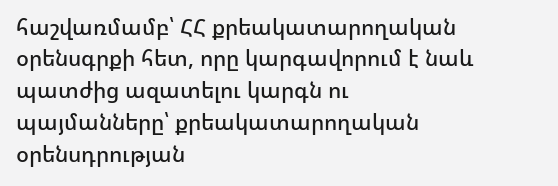հաշվառմամբ՝ ՀՀ քրեակատարողական օրենսգրքի հետ, որը կարգավորում է նաև պատժից ազատելու կարգն ու պայմանները՝ քրեակատարողական օրենսդրության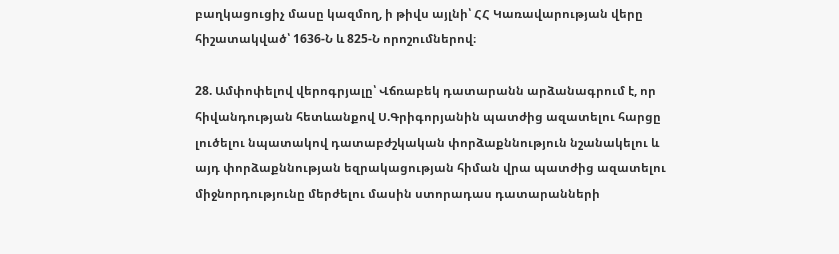բաղկացուցիչ մասը կազմող, ի թիվս այլնի՝ ՀՀ Կառավարության վերը հիշատակված՝ 1636-Ն և 825-Ն որոշումներով։

28. Ամփոփելով վերոգրյալը՝ Վճռաբեկ դատարանն արձանագրում է, որ հիվանդության հետևանքով Ս.Գրիգորյանին պատժից ազատելու հարցը լուծելու նպատակով դատաբժշկական փորձաքննություն նշանակելու և այդ փորձաքննության եզրակացության հիման վրա պատժից ազատելու միջնորդությունը մերժելու մասին ստորադաս դատարանների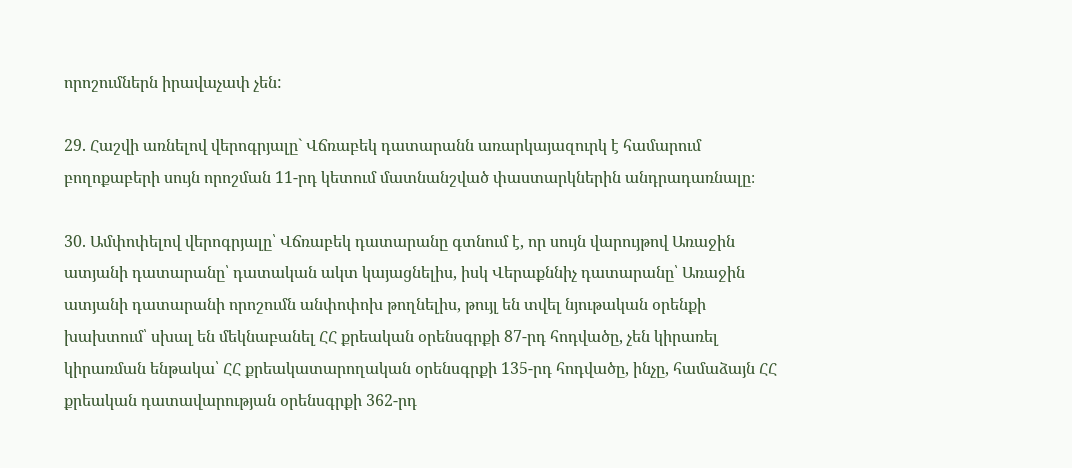որոշումներն իրավաչափ չեն:

29. Հաշվի առնելով վերոգրյալը` Վճռաբեկ դատարանն առարկայազուրկ է համարում բողոքաբերի սույն որոշման 11-րդ կետում մատնանշված փաստարկներին անդրադառնալը։

30. Ամփոփելով վերոգրյալը՝ Վճռաբեկ դատարանը գտնում է, որ սույն վարույթով Առաջին ատյանի դատարանը՝ դատական ակտ կայացնելիս, իսկ Վերաքննիչ դատարանը՝ Առաջին ատյանի դատարանի որոշումն անփոփոխ թողնելիս, թույլ են տվել նյութական օրենքի խախտում՝ սխալ են մեկնաբանել ՀՀ քրեական օրենսգրքի 87-րդ հոդվածը, չեն կիրառել կիրառման ենթակա՝ ՀՀ քրեակատարողական օրենսգրքի 135-րդ հոդվածը, ինչը, համաձայն ՀՀ քրեական դատավարության օրենսգրքի 362-րդ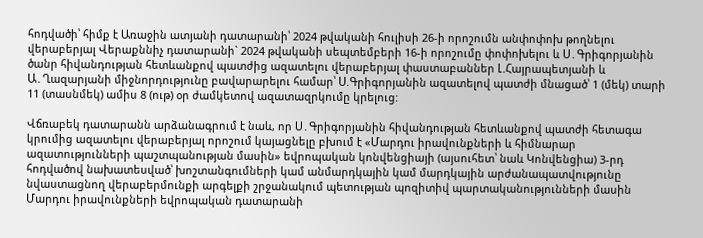հոդվածի՝ հիմք է Առաջին ատյանի դատարանի՝ 2024 թվականի հուլիսի 26-ի որոշումն անփոփոխ թողնելու վերաբերյալ Վերաքննիչ դատարանի` 2024 թվականի սեպտեմբերի 16-ի որոշումը փոփոխելու և Ս․Գրիգորյանին ծանր հիվանդության հետևանքով պատժից ազատելու վերաբերյալ փաստաբաններ Լ.Հայրապետյանի և Ա․Ղազարյանի միջնորդությունը բավարարելու համար՝ Ս.Գրիգորյանին ազատելով պատժի մնացած՝ 1 (մեկ) տարի 11 (տասնմեկ) ամիս 8 (ութ) օր ժամկետով ազատազրկումը կրելուց:

Վճռաբեկ դատարանն արձանագրում է նաև, որ Ս․Գրիգորյանին հիվանդության հետևանքով պատժի հետագա կրումից ազատելու վերաբերյալ որոշում կայացնելը բխում է «Մարդու իրավունքների և հիմնարար ազատությունների պաշտպանության մասին» եվրոպական կոնվենցիայի (այսուհետ՝ նաև Կոնվենցիա) 3-րդ հոդվածով նախատեսված՝ խոշտանգումների կամ անմարդկային կամ մարդկային արժանապատվությունը նվաստացնող վերաբերմունքի արգելքի շրջանակում պետության պոզիտիվ պարտականությունների մասին Մարդու իրավունքների եվրոպական դատարանի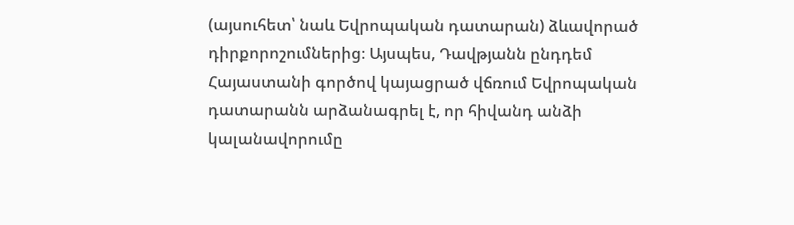(այսուհետ՝ նաև Եվրոպական դատարան) ձևավորած դիրքորոշումներից։ Այսպես, Դավթյանն ընդդեմ Հայաստանի գործով կայացրած վճռում Եվրոպական դատարանն արձանագրել է, որ հիվանդ անձի կալանավորումը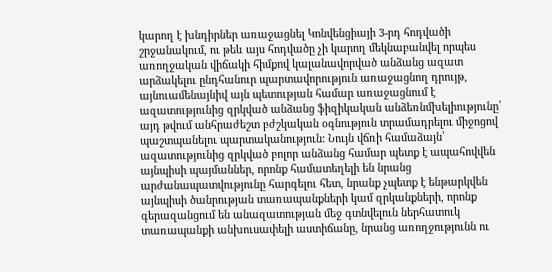կարող է խնդիրներ առաջացնել Կոնվենցիայի 3-րդ հոդվածի շրջանակում, ու թեև այս հոդվածը չի կարող մեկնաբանվել որպես առողջական վիճակի հիմքով կալանավորված անձանց ազատ արձակելու ընդհանուր պարտավորություն առաջացնող դրույթ, այնուամենայնիվ այն պետության համար առաջացնում է ազատությունից զրկված անձանց ֆիզիկական անձեռնմխելիությունը՝ այդ թվում անհրաժեշտ բժշկական օգնություն տրամադրելու միջոցով պաշտպանելու պարտականություն: Նույն վճռի համաձայն՝ ազատությունից զրկված բոլոր անձանց համար պետք է ապահովվեն այնպիսի պայմաններ, որոնք համատեղելի են նրանց արժանապատվությունը հարգելու հետ, նրանք չպետք է ենթարկվեն այնպիսի ծանրության տառապանքների կամ զրկանքների, որոնք գերազանցում են անազատության մեջ գտնվելուն ներհատուկ տառապանքի անխուսափելի աստիճանը, նրանց առողջությունն ու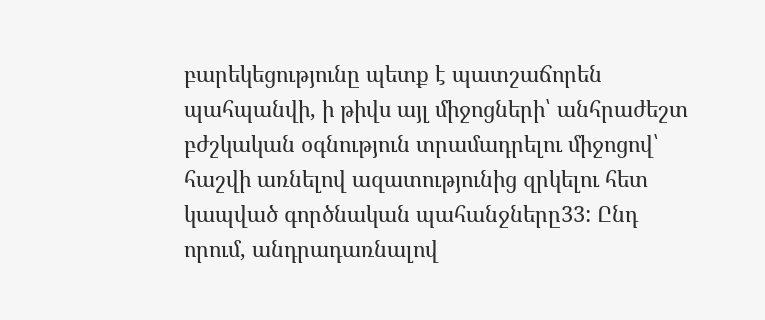բարեկեցությունը պետք է պատշաճորեն պահպանվի, ի թիվս այլ միջոցների՝ անհրաժեշտ բժշկական օգնություն տրամադրելու միջոցով՝ հաշվի առնելով ազատությունից զրկելու հետ կապված գործնական պահանջները33: Ընդ որում, անդրադառնալով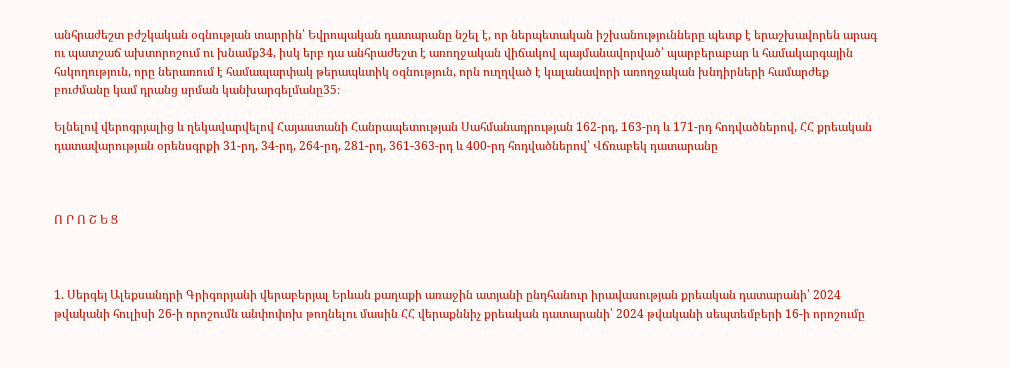անհրաժեշտ բժշկական օգնության տարրին՝ Եվրոպական դատարանը նշել է, որ ներպետական իշխանությունները պետք է երաշխավորեն արագ ու պատշաճ ախտորոշում ու խնամք34, իսկ երբ դա անհրաժեշտ է առողջական վիճակով պայմանավորված՝ պարբերաբար և համակարգային հսկողություն, որը ներառում է համապարփակ թերապևտիկ օգնություն, որն ուղղված է կալանավորի առողջական խնդիրների համարժեք բուժմանը կամ դրանց սրման կանխարգելմանը35։

Ելնելով վերոգրյալից և ղեկավարվելով Հայաստանի Հանրապետության Սահմանադրության 162-րդ, 163-րդ և 171-րդ հոդվածներով, ՀՀ քրեական դատավարության օրենսգրքի 31-րդ, 34-րդ, 264-րդ, 281-րդ, 361-363-րդ և 400-րդ հոդվածներով՝ Վճռաբեկ դատարանը



Ո Ր Ո Շ Ե Ց



1. Սերգեյ Ալեքսանդրի Գրիգորյանի վերաբերյալ Երևան քաղաքի առաջին ատյանի ընդհանուր իրավասության քրեական դատարանի՝ 2024 թվականի հուլիսի 26-ի որոշումն անփոփոխ թողնելու մասին ՀՀ վերաքննիչ քրեական դատարանի՝ 2024 թվականի սեպտեմբերի 16-ի որոշումը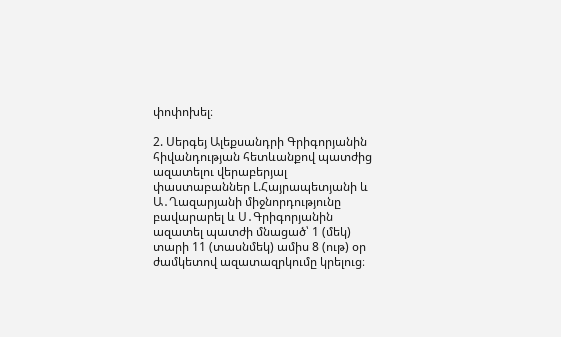փոփոխել։

2. Սերգեյ Ալեքսանդրի Գրիգորյանին հիվանդության հետևանքով պատժից ազատելու վերաբերյալ փաստաբաններ Լ.Հայրապետյանի և Ա․Ղազարյանի միջնորդությունը բավարարել և Ս․Գրիգորյանին ազատել պատժի մնացած՝ 1 (մեկ) տարի 11 (տասնմեկ) ամիս 8 (ութ) օր ժամկետով ազատազրկումը կրելուց։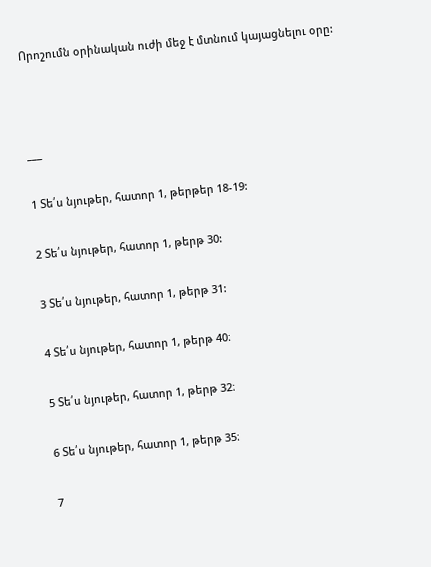Որոշումն օրինական ուժի մեջ է մտնում կայացնելու օրը:



___

1 Տե՛ս նյութեր, հատոր 1, թերթեր 18-19:

2 Տե՛ս նյութեր, հատոր 1, թերթ 30:

3 Տե՛ս նյութեր, հատոր 1, թերթ 31:

4 Տե՛ս նյութեր, հատոր 1, թերթ 40։

5 Տե՛ս նյութեր, հատոր 1, թերթ 32։

6 Տե՛ս նյութեր, հատոր 1, թերթ 35։

7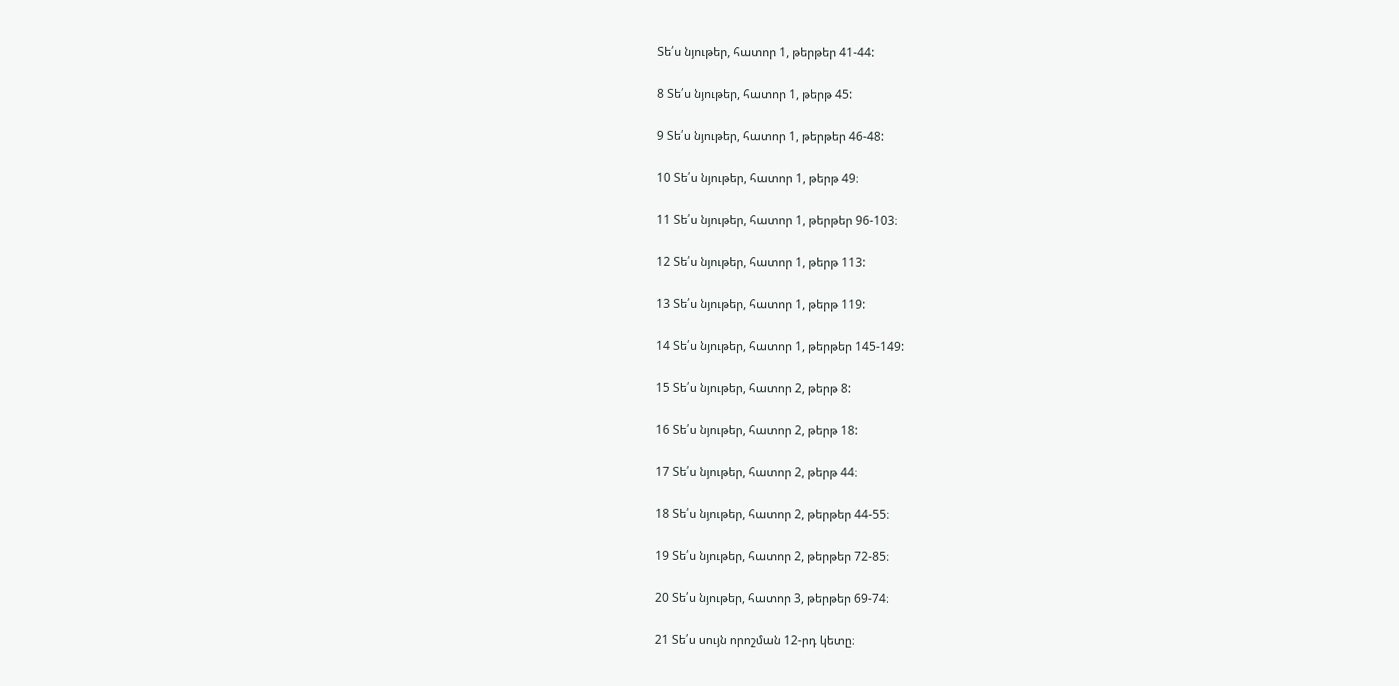Տե՛ս նյութեր, հատոր 1, թերթեր 41-44:

8 Տե՛ս նյութեր, հատոր 1, թերթ 45:

9 Տե՛ս նյութեր, հատոր 1, թերթեր 46-48:

10 Տե՛ս նյութեր, հատոր 1, թերթ 49։

11 Տե՛ս նյութեր, հատոր 1, թերթեր 96-103։

12 Տե՛ս նյութեր, հատոր 1, թերթ 113:

13 Տե՛ս նյութեր, հատոր 1, թերթ 119:

14 Տե՛ս նյութեր, հատոր 1, թերթեր 145-149:

15 Տե՛ս նյութեր, հատոր 2, թերթ 8:

16 Տե՛ս նյութեր, հատոր 2, թերթ 18:

17 Տե՛ս նյութեր, հատոր 2, թերթ 44։

18 Տե՛ս նյութեր, հատոր 2, թերթեր 44-55։

19 Տե՛ս նյութեր, հատոր 2, թերթեր 72-85։

20 Տե՛ս նյութեր, հատոր 3, թերթեր 69-74։

21 Տե՛ս սույն որոշման 12-րդ կետը։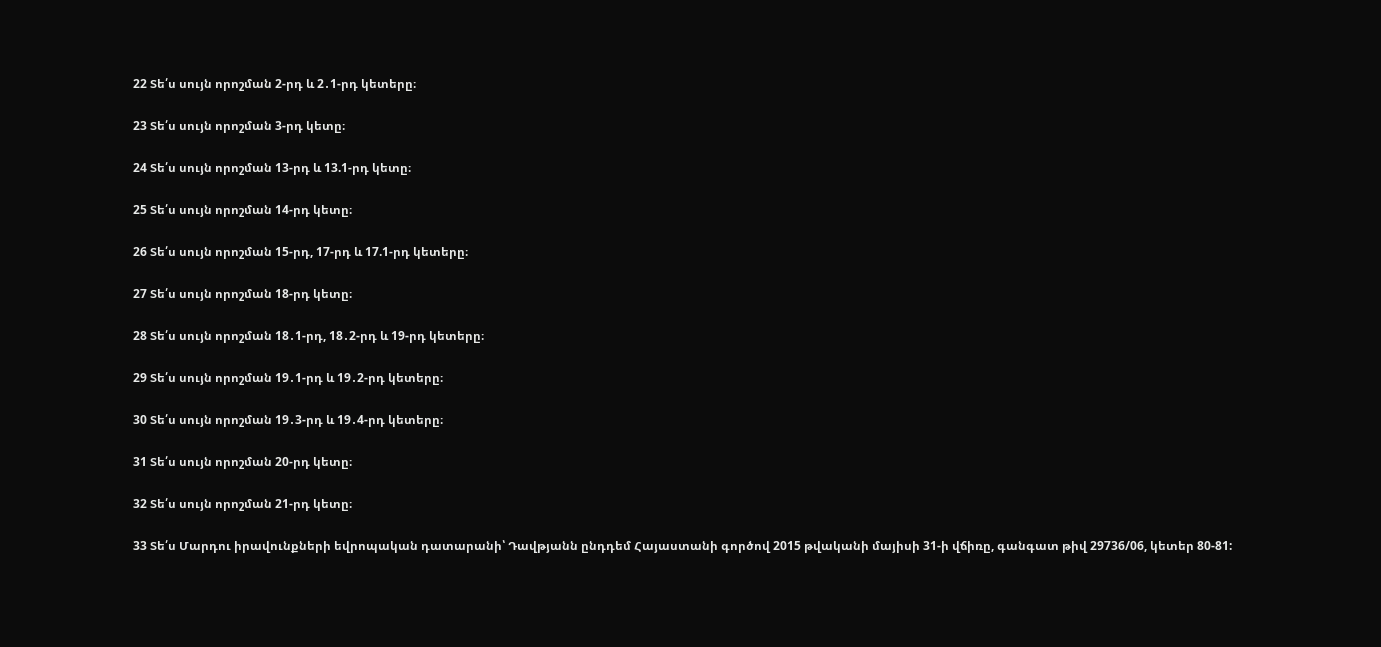22 Տե՛ս սույն որոշման 2-րդ և 2․1-րդ կետերը։

23 Տե՛ս սույն որոշման 3-րդ կետը։

24 Տե՛ս սույն որոշման 13-րդ և 13.1-րդ կետը։

25 Տե՛ս սույն որոշման 14-րդ կետը։

26 Տե՛ս սույն որոշման 15-րդ, 17-րդ և 17.1-րդ կետերը։

27 Տե՛ս սույն որոշման 18-րդ կետը։

28 Տե՛ս սույն որոշման 18․1-րդ, 18․2-րդ և 19-րդ կետերը։

29 Տե՛ս սույն որոշման 19․1-րդ և 19․2-րդ կետերը։

30 Տե՛ս սույն որոշման 19․3-րդ և 19․4-րդ կետերը։

31 Տե՛ս սույն որոշման 20-րդ կետը։

32 Տե՛ս սույն որոշման 21-րդ կետը։

33 Տե՛ս Մարդու իրավունքների եվրոպական դատարանի՝ Դավթյանն ընդդեմ Հայաստանի գործով 2015 թվականի մայիսի 31-ի վճիռը, գանգատ թիվ 29736/06, կետեր 80-81: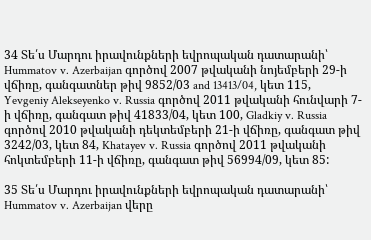34 Տե՛ս Մարդու իրավունքների եվրոպական դատարանի՝ Hummatov v. Azerbaijan գործով 2007 թվականի նոյեմբերի 29-ի վճիռը, գանգատներ թիվ 9852/03 and 13413/04, կետ 115, Yevgeniy Alekseyenko v. Russia գործով 2011 թվականի հունվարի 7-ի վճիռը, գանգատ թիվ 41833/04, կետ 100, Gladkiy v. Russia գործով 2010 թվականի դեկտեմբերի 21-ի վճիռը, գանգատ թիվ 3242/03, կետ 84, Khatayev v. Russia գործով 2011 թվականի հոկտեմբերի 11-ի վճիռը, գանգատ թիվ 56994/09, կետ 85:

35 Տե՛ս Մարդու իրավունքների եվրոպական դատարանի՝ Hummatov v. Azerbaijan վերը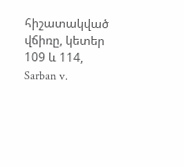հիշատակված վճիռը, կետեր 109 և 114, Sarban v.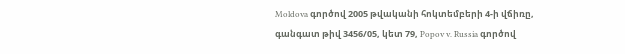Moldova գործով 2005 թվականի հոկտեմբերի 4-ի վճիռը, գանգատ թիվ 3456/05, կետ 79, Popov v. Russia գործով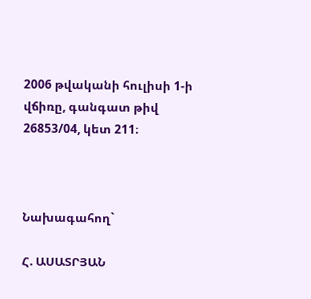2006 թվականի հուլիսի 1-ի վճիռը, գանգատ թիվ 26853/04, կետ 211։



Նախագահող`

Հ. ԱՍԱՏՐՅԱՆ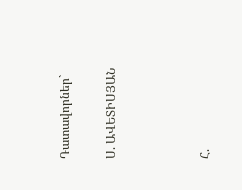Դատավորներ`

Ս. ԱՎԵՏԻՍՅԱՆ



Հ.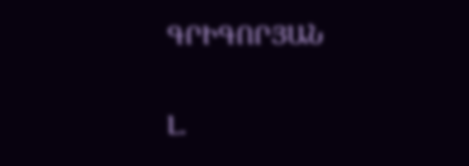ԳՐԻԳՈՐՅԱՆ

Լ.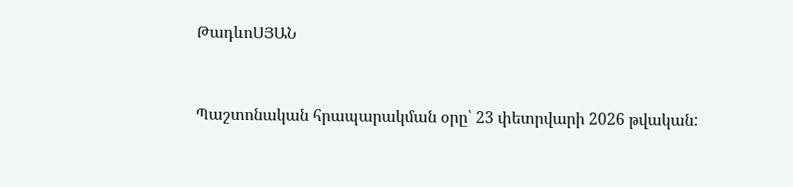ԹադևոՍՅԱՆ



Պաշտոնական հրապարակման օրը՝ 23 փետրվարի 2026 թվական: